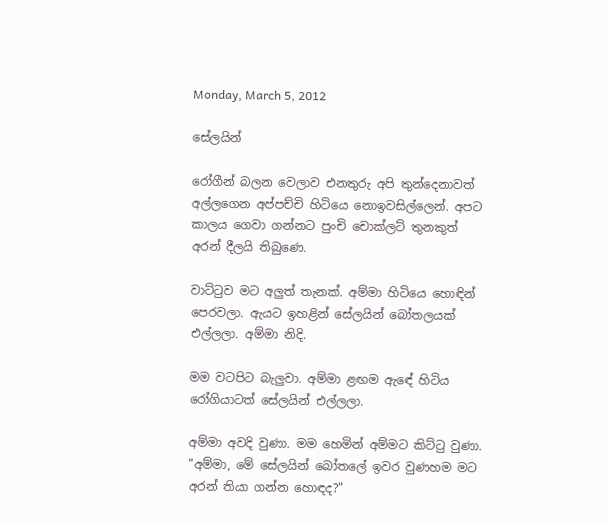Monday, March 5, 2012

සේලයින්

රෝගීන් බලන වෙලාව එනතුරු අපි තුන්දෙනාවත් අල්ලගෙන අප්පච්චි හිටියෙ නොඉවසිල්ලෙන්. අපට කාලය ගෙවා ගන්නට පුංචි චොක්ලට් තුනකුත් අරන් දීලයි තිබුණෙ.

වාට්ටුව මට අලුත් තැනක්. අම්මා හිටියෙ හොඳින් පෙරවලා. ඇයට ඉහළින් සේලයින් බෝතලයක් එල්ලලා. අම්මා නිදි.

මම වටපිට බැලුවා. අම්මා ළඟම ඇඳේ හිටිය රෝගියාටත් සේලයින් එල්ලලා.

අම්මා අවදි වුණා. මම හෙමින් අම්මට කිට්ටු වුණා.
"අම්මා, මේ සේලයින් බෝතලේ ඉවර වුණහම මට අරන් තියා ගන්න හොඳද?"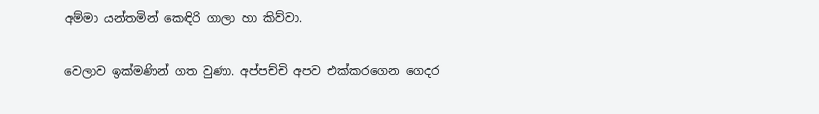අම්මා යන්තමින් කෙඳිරි ගාලා හා කිව්වා.

වෙලාව ඉක්මණින් ගත වුණා. අප්පච්චි අපව එක්කරගෙන ගෙදර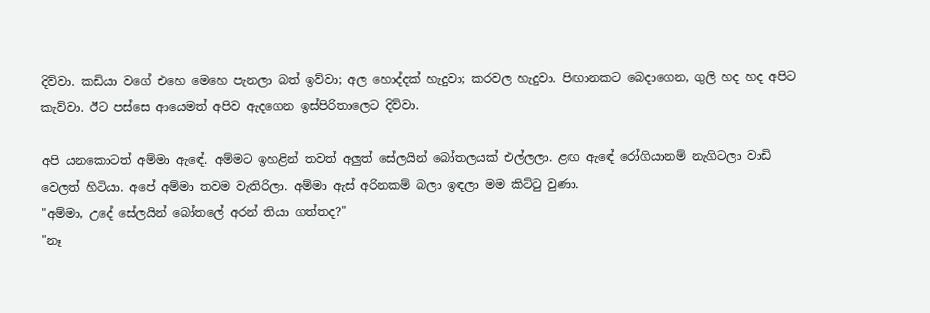දිව්වා. කඩියා වගේ එහෙ මෙහෙ පැනලා බත් ඉව්වා; අල හොද්දක් හැදුවා; කරවල හැදුවා. පිඟානකට බෙදාගෙන, ගුලි හද හද අපිට කැව්වා. ඊට පස්සෙ ආයෙමත් අපිව ඇදගෙන ඉස්පිරිතාලෙට දිව්වා.

අපි යනකොටත් අම්මා ඇඳේ. අම්මට ඉහළින් තවත් අලුත් සේලයින් බෝතලයක් එල්ලලා. ළඟ ඇඳේ රෝගියානම් නැගිටලා වාඩි වෙලත් හිටියා. අපේ අම්මා තවම වැතිරිලා. අම්මා ඇස් අරිනකම් බලා ඉඳලා මම කිට්ටු වුණා.
"අම්මා, උදේ සේලයින් බෝතලේ අරන් තියා ගත්තද?"
"නෑ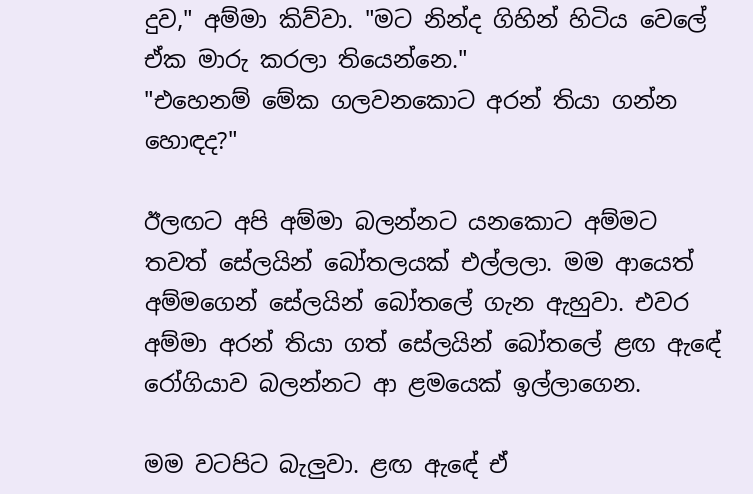දුව," අම්මා කිව්වා. "මට නින්ද ගිහින් හිටිය වෙලේ ඒක මාරු කරලා තියෙන්නෙ."
"එහෙනම් මේක ගලවනකොට අරන් තියා ගන්න හොඳද?"

ඊලඟට අපි අම්මා බලන්නට යනකොට අම්මට තවත් සේලයින් බෝතලයක් එල්ලලා. මම ආයෙත් අම්මගෙන් සේලයින් බෝතලේ ගැන ඇහුවා. එවර අම්මා අරන් තියා ගත් සේලයින් බෝතලේ ළඟ ඇඳේ රෝගියාව බලන්නට ආ ළමයෙක් ඉල්ලාගෙන.

මම වටපිට බැලුවා. ළඟ ඇඳේ ඒ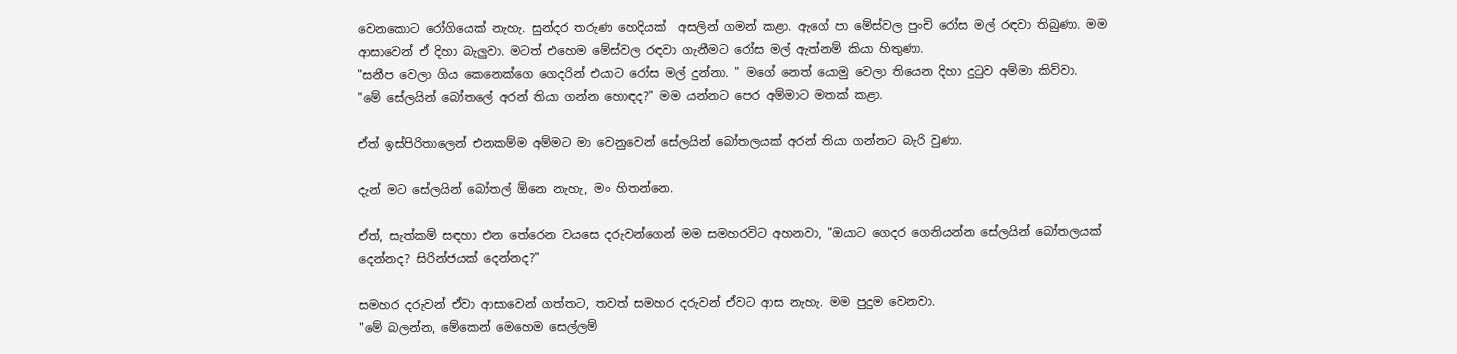වෙනකොට රෝගියෙක් නැහැ. සුන්දර තරුණ හෙදියක්  අසලින් ගමන් කළා. ඇගේ පා මේස්වල පුංචි රෝස මල් රඳවා තිබුණා. මම ආසාවෙන් ඒ දිහා බැලුවා. මටත් එහෙම මේස්වල රඳවා ගැනීමට රෝස මල් ඇත්නම් කියා හිතුණා.
"සනීප වෙලා ගිය කෙනෙක්ගෙ ගෙදරින් එයාට රෝස මල් දුන්නා. " මගේ නෙත් යොමු වෙලා තියෙන දිහා දුටුව අම්මා කිව්වා.
"මේ සේලයින් බෝතලේ අරන් තියා ගන්න හොඳද?" මම යන්නට පෙර අම්මාට මතක් කළා.

ඒත් ඉස්පිරිතාලෙන් එනකම්ම අම්මට මා වෙනුවෙන් සේලයින් බෝතලයක් අරන් තියා ගන්නට බැරි වුණා.

දැන් මට සේලයින් බෝතල් ඕනෙ නැහැ, මං හිතන්නෙ.

ඒත්, සැත්කම් සඳහා එන තේරෙන වයසෙ දරුවන්ගෙන් මම සමහරවිට අහනවා, "ඔයාට ගෙදර ගෙනියන්න සේලයින් බෝතලයක් දෙන්නද? සිරින්ජයක් දෙන්නද?"

සමහර දරුවන් ඒවා ආසාවෙන් ගත්තට, තවත් සමහර දරුවන් ඒවට ආස නැහැ. මම පුදුම වෙනවා.
"මේ බලන්න, මේකෙන් මෙහෙම සෙල්ලම්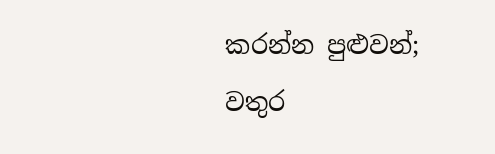කරන්න පුළුවන්; වතුර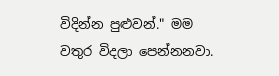විදින්න පුළුවන්." මම වතුර විදලා පෙන්නනවා.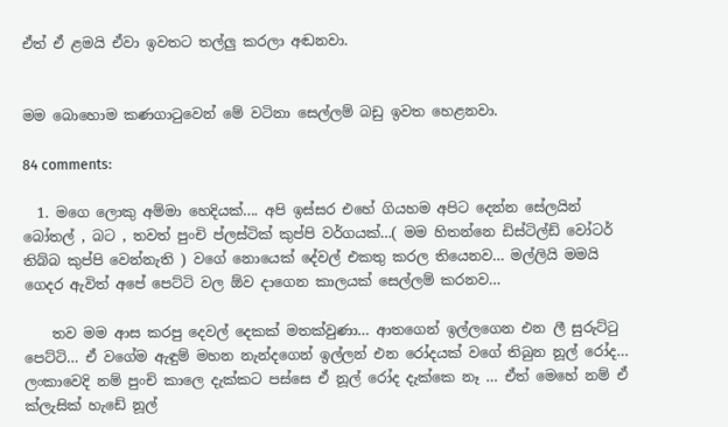ඒත් ඒ ළමයි ඒවා ඉවතට තල්ලු කරලා අඬනවා.


මම බොහොම කණගාටුවෙන් මේ වටිනා සෙල්ලම් බඩු ඉවත හෙළනවා.

84 comments:

  1. මගෙ ලොකු අම්මා හෙදියක්.... අපි ඉස්සර එහේ ගියහම අපිට දෙන්න සේලයින් බෝතල් , බට , තවත් පුංචි ප්ලස්ටික් කුප්පි වර්ගයක්...( මම හිතන්නෙ ඩිස්ටිල්ඩ් වෝටර් තිබ්බ කුප්පි වෙන්නැති ) වගේ නොයෙක් දේවල් එකතු කරල තියෙනව... මල්ලියි මමයි ගෙදර ඇවිත් අපේ පෙට්ටි වල ඕව දාගෙන කාලයක් සෙල්ලම් කරනව...

    තව මම ආස කරපු දෙවල් දෙකක් මතක්වුණා... ආතගෙන් ඉල්ලගෙන එන ලී සුරුට්ටු පෙට්ටි... ඒ වගේම ඇඳුම් මහන නැන්දගෙන් ඉල්ලන් එන රෝදයක් වගේ තිබුන නූල් රෝද... ලංකාවෙදි නම් පුංචි කාලෙ දැක්කට පස්සෙ ඒ නූල් රෝද දැක්කෙ නෑ ... ඒත් මෙහේ නම් ඒ ක්ලැසික් හැඩේ නූල්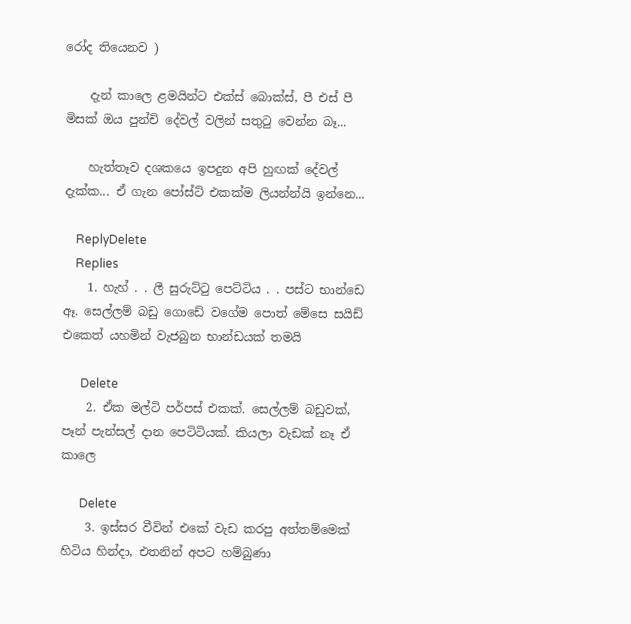රෝද තියෙනව )

    දැන් කාලෙ ළමයින්ට එක්ස් බොක්ස්, පී එස් පී මිසක් ඔය පුන්චි දේවල් වලින් සතුටු වෙන්න බෑ...

    හැත්තෑව දශකයෙ ඉපදුන අපි හුඟක් දේවල් දැක්ක... ඒ ගැන පෝස්ට් එකක්ම ලියන්න්යි ඉන්නෙ...

    ReplyDelete
    Replies
    1. හැහ් . . ලී සුරුට්ටු පෙට්ටිය . . පස්ට භාන්ඩෙ ඈ. සෙල්ලම් බඩු ගොඩේ වගේම පොත් මේසෙ සයිඩ් එකෙත් යහමින් වැජබුන භාන්ඩයක් තමයි

      Delete
    2. ඒක මල්ටි පර්පස් එකක්. සෙල්ලම් බඩුවක්, පෑන් පැන්සල් දාන පෙටිටියක්. කියලා වැඩක් නෑ ඒ කාලෙ

      Delete
    3. ඉස්සර වීවින් එකේ වැඩ කරපු අත්තම්මෙක් හිටිය හින්දා, එතනින් අපට හම්බුණා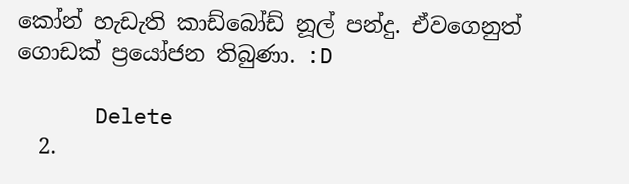කෝන් හැඩැති කාඩ්බෝඩ් නූල් පන්දු. ඒවගෙනුත් ගොඩක් ප්‍රයෝජන තිබුණා. :D

      Delete
  2.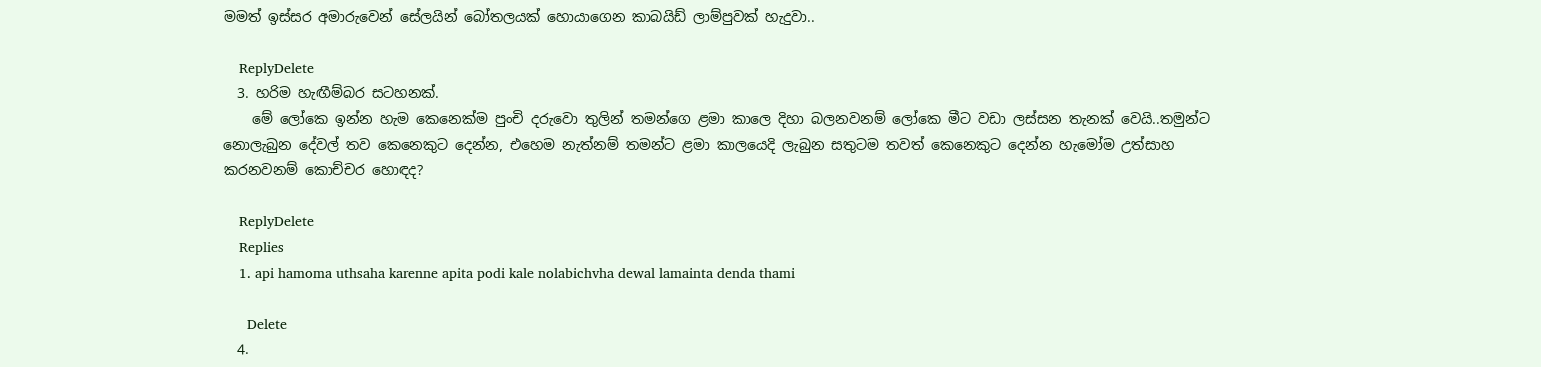මමත් ඉස්සර අමාරුවෙන් සේලයින් බෝතලයක් හොයාගෙන කාබයිඩ් ලාම්පුවක් හැදුවා..

    ReplyDelete
  3. හරිම හැඟීම්බර සටහනක්.
    මේ ලෝකෙ ඉන්න හැම කෙනෙක්ම පුංචි දරුවො තුලින් තමන්ගෙ ළමා කාලෙ දිහා බලනවනම් ලෝකෙ මීට වඩා ලස්සන තැනක් වෙයි..තමුන්ට නොලැබුන දේවල් තව කෙනෙකුට දෙන්න, එහෙම නැත්නම් තමන්ට ළමා කාලයෙදි ලැබුන සතුටම තවත් කෙනෙකුට දෙන්න හැමෝම උත්සාහ කරනවනම් කොච්චර හොඳද?

    ReplyDelete
    Replies
    1. api hamoma uthsaha karenne apita podi kale nolabichvha dewal lamainta denda thami

      Delete
  4.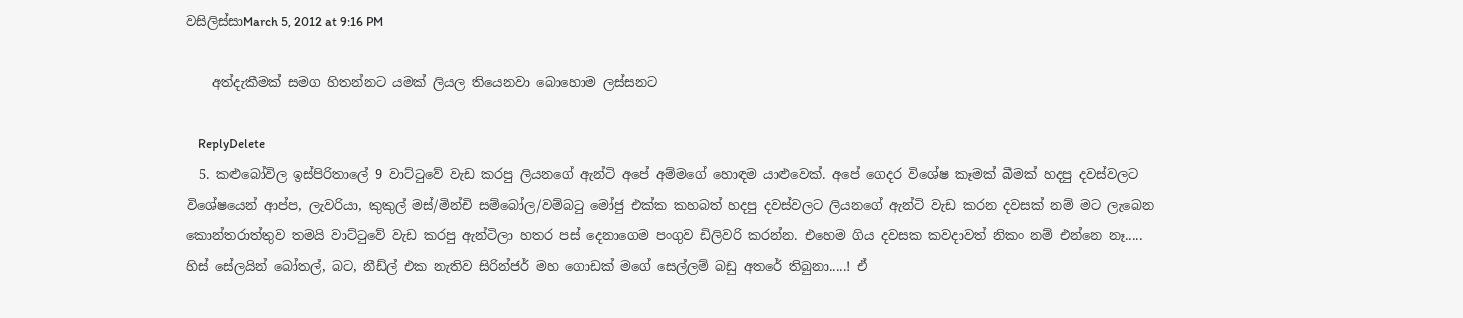වසිලිස්සාMarch 5, 2012 at 9:16 PM

    අත්දැකීමක් සමග හිතන්නට යමක් ලියල තියෙනවා බොහොම ලස්සනට

    ReplyDelete
  5. කළුබෝවිල ඉස්පිරිතාලේ 9 වාට්ටුවේ වැඩ කරපු ලියනගේ ඇන්ටි අපේ අම්මගේ හොඳම යාළුවෙක්. අපේ ගෙදර විශේෂ කෑමක් බීමක් හදපු දවස්වලට විශේෂයෙන් ආප්ප, ලැවරියා, කුකුල් මස්/මින්චි සම්බෝල/වම්බටු මෝජු එක්ක කහබත් හදපු දවස්වලට ලියනගේ ඇන්ටි වැඩ කරන දවසක් නම් මට ලැබෙන කොන්තරාත්තුව තමයි වාට්ටුවේ වැඩ කරපු ඇන්ටිලා හතර පස් දෙනාගෙම පංගුව ඩිලිවරි කරන්න. එහෙම ගිය දවසක කවදාවත් නිකං නම් එන්නෙ නෑ..... හිස් සේලයින් බෝතල්, බට, නීඩ්ල් එක නැතිව සිරින්ජර් මහ ගොඩක් මගේ සෙල්ලම් බඩු අතරේ තිබුනා.....! ඒ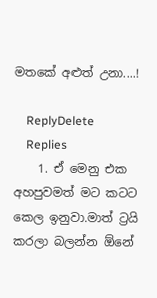මතකේ අළුත් උනා....!

    ReplyDelete
    Replies
    1. ඒ මෙනු එක අහපුවමත් මට කටට කෙල ඉනුවා.මාත් ට්‍රයි කරලා බලන්න ඕනේ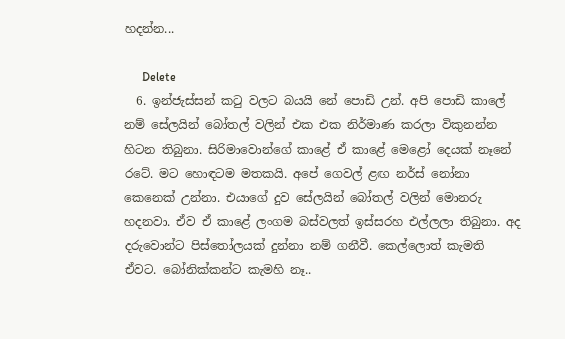හදන්න...

      Delete
  6. ඉන්ජැස්සන් කටු වලට බයයි නේ පොඩි උන්. අපි පොඩි කාලේ නම් සේලයින් බෝතල් වලින් එක එක නිර්මාණ කරලා විකුනන්න හිටන තිබුනා. සිරිමාවොන්ගේ කාළේ ඒ කාළේ මෙළෝ දෙයක් නෑනේ රටේ. මට හොඳටම මතකයි. අපේ ගෙවල් ළඟ නර්ස් නෝනා කෙනෙක් උන්නා. එයාගේ දුව සේලයින් බෝතල් වලින් මොනරු හදනවා. ඒව ඒ කාළේ ලංගම බස්වලත් ඉස්සරහ එල්ලලා තිබුනා. අද දරුවොන්ට පිස්තෝලයක් දුන්නා නම් ගනීවී. කෙල්ලොත් කැමති ඒවට. බෝනික්කන්ට කැමහි නෑ..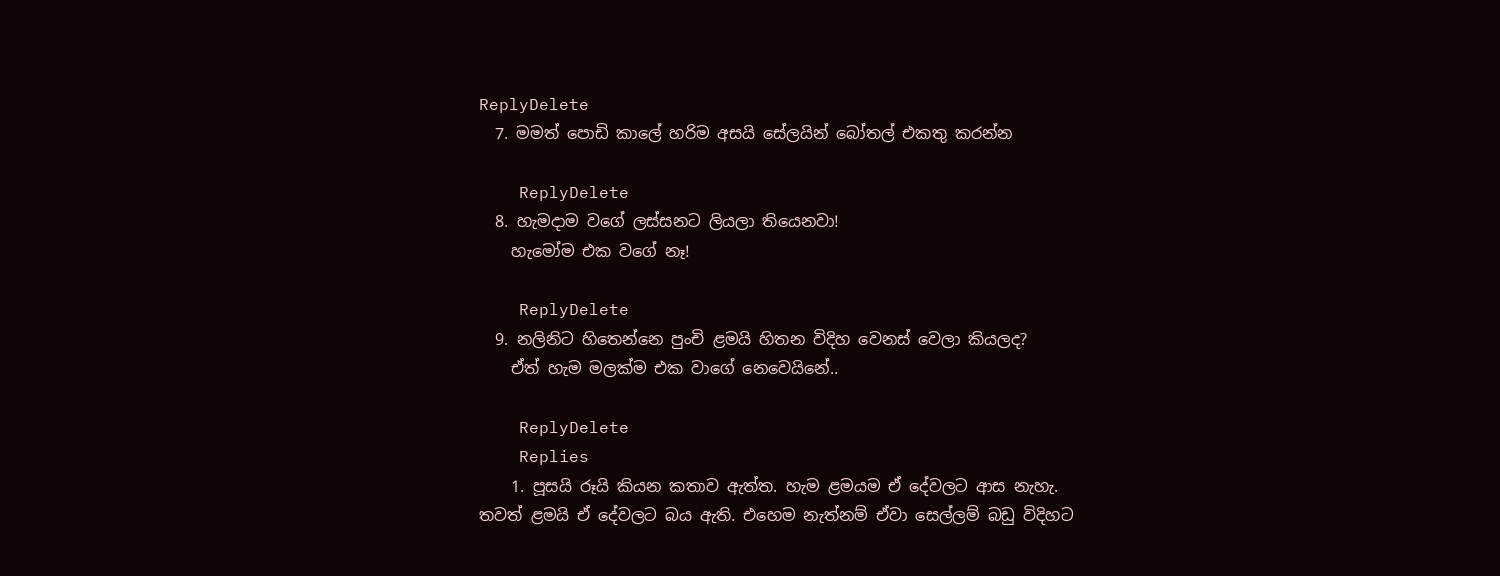ReplyDelete
  7. මමත් පොඩි කාලේ හරිම අසයි සේලයින් බෝතල් එකතු කරන්න

    ReplyDelete
  8. හැමදාම වගේ ලස්සනට ලියලා තියෙනවා!
    හැමෝම එක වගේ නෑ!

    ReplyDelete
  9. නලිනිට හිතෙන්නෙ පුංචි ළමයි හිතන විදිහ වෙනස් වෙලා කියලද?
    ඒත් හැම මලක්ම එක වාගේ නෙවෙයිනේ..

    ReplyDelete
    Replies
    1. පූසයි රූයි කියන කතාව ඇත්ත. හැම ළමයම ඒ දේවලට ආස නැහැ. තවත් ළමයි ඒ දේවලට බය ඇති. එහෙම නැත්නම් ඒවා සෙල්ලම් බඩු විදිහට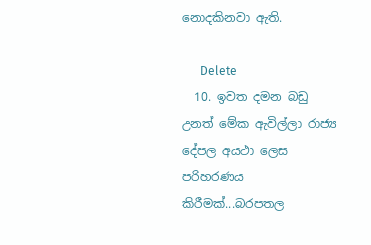නොදකිනවා ඇති.

      Delete
  10. ඉවත දමන බඩු උනත් මේක ඇවිල්ලා රාජ්‍ය දේපල අයථා ලෙස පරිහරණය කිරීමක්...බරපතල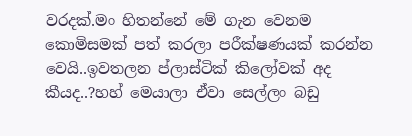වරදක්.මං හිතන්නේ මේ ගැන වෙනම කොමිසමක් පත් කරලා පරීක්ෂණයක් කරන්න වෙයි..ඉවතලන ප්ලාස්ටික් කිලෝවක් අද කීයද..?හහ් මෙයාලා ඒවා සෙල්ලං බඩු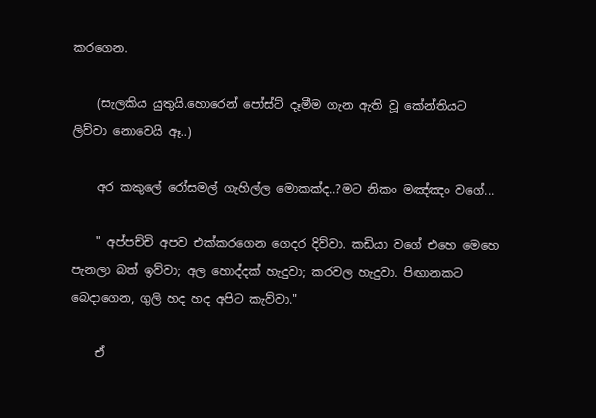කරගෙන.

    (සැලකිය යුතුයි.හොරෙන් පෝස්ට් දෑමීම ගැන ඇති වූ කේන්තියට ලිව්වා නොවෙයි ඈ..)

    අර කකුලේ රෝසමල් ගැහිල්ල මොකක්ද..?මට නිකං මඤ්ඤං වගේ...

    " අප්පච්චි අපව එක්කරගෙන ගෙදර දිව්වා. කඩියා වගේ එහෙ මෙහෙ පැනලා බත් ඉව්වා; අල හොද්දක් හැදුවා; කරවල හැදුවා. පිඟානකට බෙදාගෙන, ගුලි හද හද අපිට කැව්වා."

    ඒ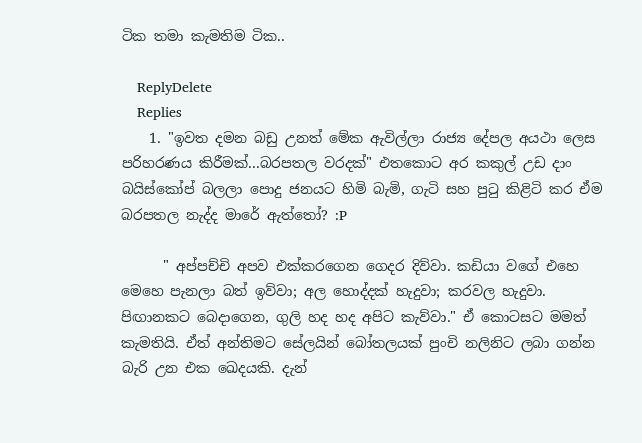ටික තමා කැමතිම ටික..

    ReplyDelete
    Replies
    1. "ඉවත දමන බඩු උනත් මේක ඇවිල්ලා රාජ්‍ය දේපල අයථා ලෙස පරිහරණය කිරීමක්...බරපතල වරදක්" එතකොට අර කකුල් උඩ දාං බයිස්කෝප් බලලා පොදු ජනයට හිමි බැමි, ගැටි සහ පුටු කිළිටි කර ඒම බරපතල නැද්ද මාරේ ඇත්තෝ? :P

      " අප්පච්චි අපව එක්කරගෙන ගෙදර දිව්වා. කඩියා වගේ එහෙ මෙහෙ පැනලා බත් ඉව්වා; අල හොද්දක් හැදුවා; කරවල හැදුවා. පිඟානකට බෙදාගෙන, ගුලි හද හද අපිට කැව්වා." ඒ කොටසට මමත් කැමතියි. ඒත් අන්තිමට සේලයින් බෝතලයක් පුංචි නලිනිට ලබා ගන්න බැරි උන එක ඛෙදයකි. දැන්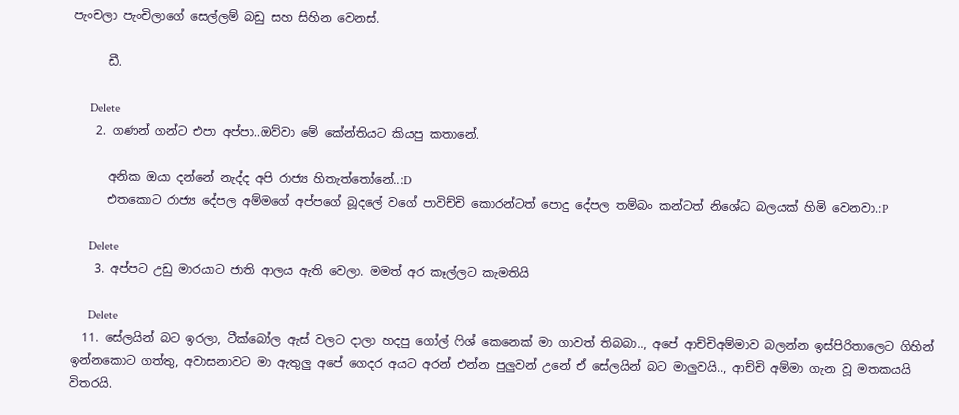පැංචලා පැංචිලාගේ සෙල්ලම් බඩු සහ සිහින වෙනස්.

      ඩී.

      Delete
    2. ගණන් ගන්ට එපා අප්පා..ඔව්වා මේ කේන්තියට කියපු කතානේ.

      අනික ඔයා දන්නේ නැද්ද අපි රාජ්‍ය හිතැත්තෝනේ..:D
      එතකොට රාජ්‍ය දේපල අම්මගේ අප්පගේ බූදලේ වගේ පාවිච්චි කොරන්ටත් පොදු දේපල තම්බං කන්ටත් නිශේධ බලයක් හිමි වෙනවා.:P

      Delete
    3. අප්පට උඩු මාරයාට ජාති ආලය ඇති වෙලා. මමත් අර කෑල්ලට කැමතියි

      Delete
  11. සේලයින් බට ඉරලා, ටීක්බෝල ඇස් වලට දාලා හදපු ගෝල් ෆිශ් කෙනෙක් මා ගාවත් තිබබා.., අපේ ආච්චිඅම්මාව බලන්න ඉස්පිරිතාලෙට ගිහින් ඉන්නකොට ගත්තු, අවාසනාවට මා ඇතුලු අපේ ගෙදර අයට අරන් එන්න පුලුවන් උනේ ඒ සේලයින් බට මාලුවයි.., ආච්චි අම්මා ගැන වූ මතකයයි විතරයි.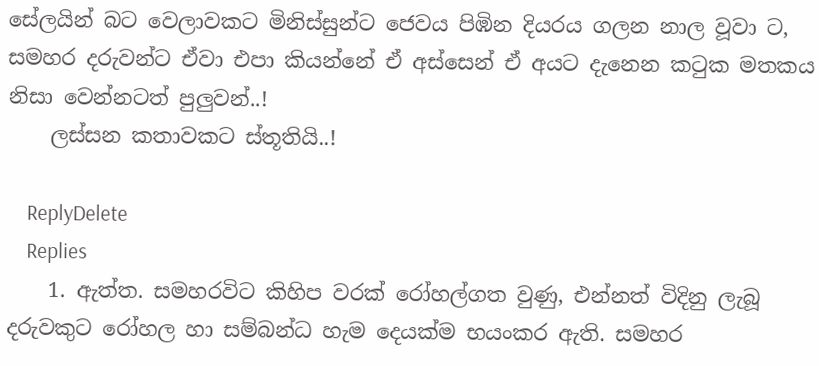සේලයින් බට වෙලාවකට මිනිස්සුන්ට ජෙවය පිඹින දියරය ගලන නාල වූවා ට, සමහර දරුවන්ට ඒවා එපා කියන්නේ ඒ අස්සෙන් ඒ අයට දැනෙන කටුක මතකය නිසා වෙන්නටත් පුලුවන්..!
    ලස්සන කතාවකට ස්තූතියි..!

    ReplyDelete
    Replies
    1. ඇත්ත. සමහරවිට කිහිප වරක් රෝහල්ගත වුණු, එන්නත් විදිනු ලැබූ දරුවකුට රෝහල හා සම්බන්ධ හැම දෙයක්ම භයංකර ඇති. සමහර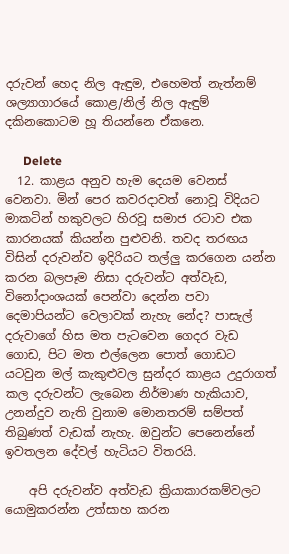දරුවන් හෙද නිල ඇඳුම, එහෙමත් නැත්නම් ශල්‍යාගාරයේ කොළ/නිල් නිල ඇඳුම් දකිනකොටම හූ තියන්නෙ ඒකනෙ.

      Delete
  12. කාළය අනුව හැම දෙයම වෙනස් වෙනවා. මින් පෙර කවරදාවත් නොවූ විදියට මාකටින් හකුවලට හිරවූ සමාජ රටාව එක කාරනයක් කියන්න පුළුවනි. තවද තරඟය විසින් දරුවන්ව ඉදිරියට තල්ලු කරගෙන යන්න කරන බලපෑම නිසා දරුවන්ට අත්වැඩ, විනෝදාංශයක් පෙන්වා දෙන්න පවා දෙමාපියන්ට වෙලාවක් නැහැ නේද? පාසැල් දරුවාගේ හිස මත පැටවෙන ගෙදර වැඩ ගොඩ, පිට මත එල්ලෙන පොත් ගොඩට යටවුන මල් කැකුළුවල සුන්දර කාළය උදුරාගත් කල දරුවන්ට ලැබෙන නිර්මාණ හැකියාව, උනන්දුව නැති වුනාම මොනතරම් සම්පත් තිබුණත් වැඩක් නැහැ. ඔවුන්ට පෙනෙන්නේ ඉවතලන දේවල් හැටියට විතරයි.

    අපි දරුවන්ව අත්වැඩ ක්‍රියාකාරකම්වලට යොමුකරන්න උත්සාහ කරන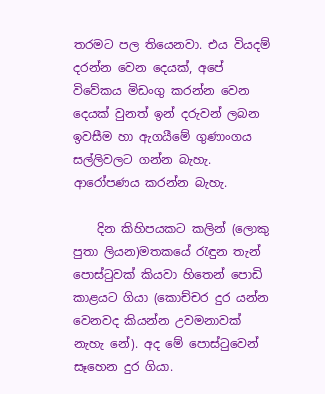තරමට පල තියෙනවා. එය වියදම් දරන්න වෙන දෙයක්, අපේ විවේකය මිඩංගු කරන්න වෙන දෙයක් වුනත් ඉන් දරුවන් ලබන ඉවසීම හා ඇගයීමේ ගුණාංගය සල්ලිවලට ගන්න බැහැ. ආරෝපණය කරන්න බැහැ.

    දින කිහිපයකට කලින් (ලොකු පුතා ලියන)මතකයේ රැඳුන තැන් පොස්ටුවක් කියවා හිතෙන් පොඩි කාළයට ගියා (කොච්චර දුර යන්න වෙනවද කියන්න උවමනාවක් නැහැ නේ). අද මේ පොස්ටුවෙන් සෑහෙන දුර ගියා.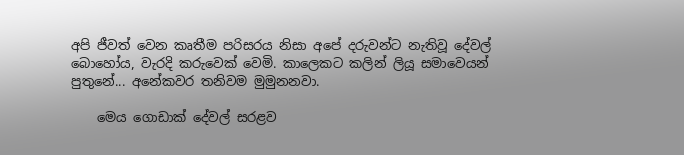අපි ජීවත් වෙන කෘතීම පරිසරය නිසා අපේ දරුවන්ට නැතිවූ දේවල් බොහෝය, වැරදි කරුවෙක් වෙමි. කාලෙකට කලින් ලියූ සමාවෙයන් පුතුනේ... අනේකවර තනිවම මුමුනනවා.

    මෙය ගොඩාක් දේවල් සරළව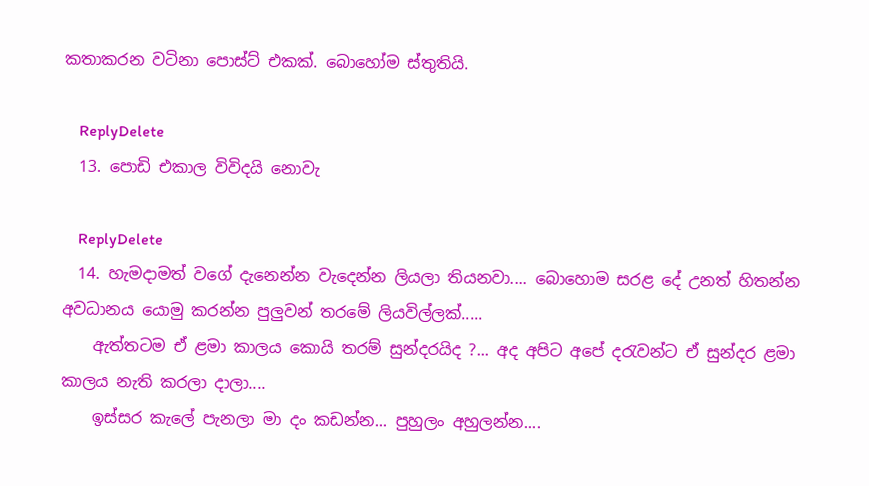කතාකරන වටිනා පොස්ට් එකක්. බොහෝම ස්තුතියි.

    ReplyDelete
  13. පොඩි එකාල විවිදයි නොවැ

    ReplyDelete
  14. හැමදාමත් වගේ දැනෙන්න වැදෙන්න ලියලා තියනවා.... බොහොම සරළ දේ උනත් හිතන්න අවධානය යොමු කරන්න පුලුවන් තරමේ ලියවිල්ලක්.....
    ඇත්තටම ඒ ළමා කාලය කොයි තරම් සුන්දරයිද ?... අද අපිට අපේ දරැවන්ට ඒ සුන්දර ළමා කාලය නැති කරලා දාලා....
    ඉස්සර කැලේ පැනලා මා දං කඩන්න... පුහුලං අහුලන්න....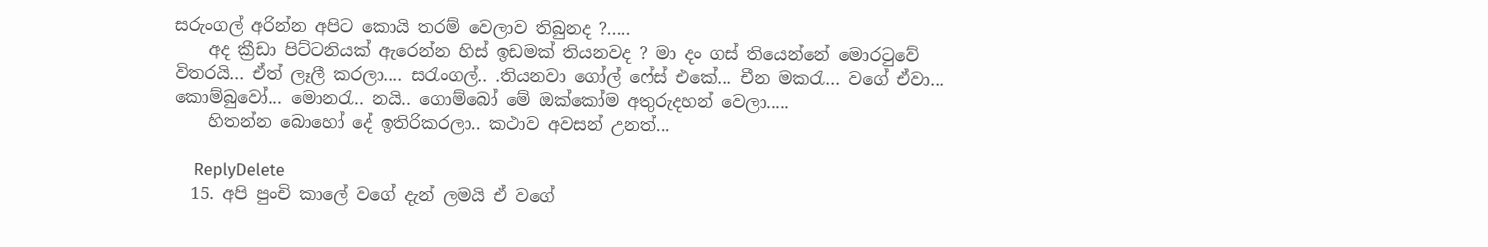සරුංගල් අරින්න අපිට කොයි තරම් වෙලාව තිබුනද ?.....
    අද ක්‍රීඩා පිට්ටනියක් ඇරෙන්න හිස් ඉඩමක් තියනවද ? මා දං ගස් තියෙන්නේ මොරටුවේ විතරයි... ඒත් ලෑලී කරලා.... සරැංගල්.. .තියනවා ගෝල් ෆේස් එකේ... චීන මකරැ... වගේ ඒවා... කොම්බුවෝ... මොනරැ.. නයි.. ගොම්බෝ මේ ඔක්කෝම අතුරුදහන් වෙලා.....
    හිතන්න බොහෝ දේ ඉතිරිකරලා.. කථාව අවසන් උනත්...

    ReplyDelete
  15. අපි පුංචි කාලේ වගේ දැන් ලමයි ඒ වගේ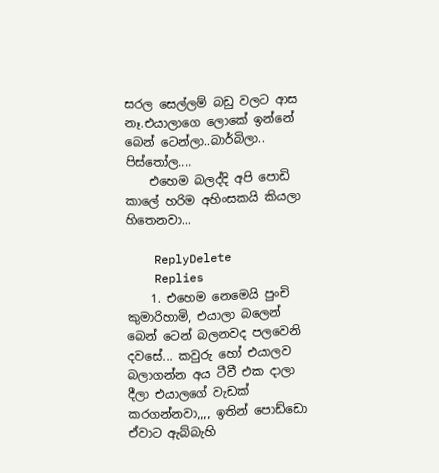සරල සෙල්ලම් බඩු වලට ආස නෑ.එයාලාගෙ ලොකේ ඉන්නේ බෙන් ටෙන්ලා..බාර්බිලා.. පිස්තෝල....
    එහෙම බලද්දි අපි පොඩි කාලේ හරිම අහිංසකයි කියලා හිතෙනවා...

    ReplyDelete
    Replies
    1. එහෙම නෙමෙයි පුංචි කුමාරිහාමි, එයාලා බලෙන් බෙන් ටෙන් බලනවද පලවෙනි දවසේ... කවුරු හෝ එයාලව බලාගන්න අය ටීවී එක දාලා දීලා එයාලගේ වැඩක් කරගන්නවා,,,, ඉතින් පොඩ්ඩො ඒවාට ඇබ්බැහි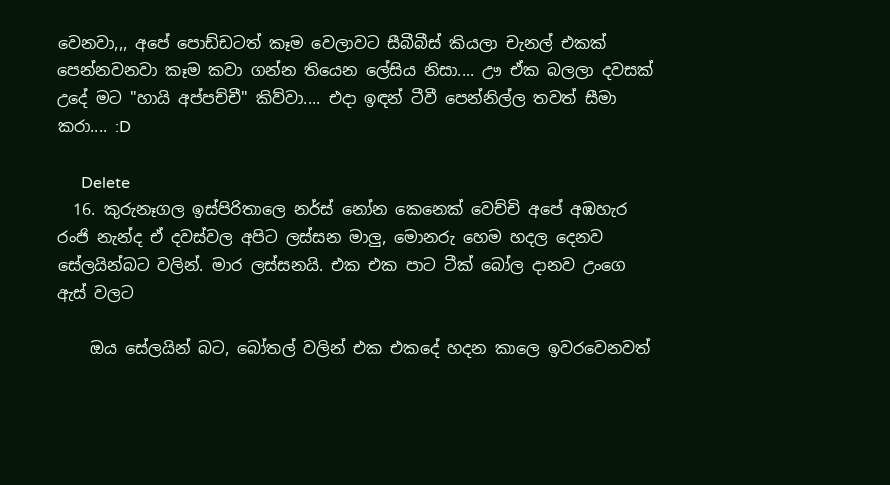වෙනවා,,, අපේ පොඩ්ඩටත් කෑම වෙලාවට සීබීබීස් කියලා චැනල් එකක් පෙන්නවනවා කෑම කවා ගන්න තියෙන ලේසිය නිසා.... ඌ ඒක බලලා දවසක් උදේ මට "හායි අප්පච්චී" කිව්වා.... එදා ඉඳන් ටීවී පෙන්නිල්ල තවත් සීමා කරා.... :D

      Delete
  16. කුරුනෑගල ඉස්පිරිතාලෙ නර්ස් නෝන කෙනෙක් වෙච්චි අපේ අඹහැර රංජි නැන්ද ඒ දවස්වල අපිට ලස්සන මාලු, මොනරු හෙම හදල දෙනව සේලයින්බට වලින්. මාර ලස්සනයි. එක එක පාට ටීක් බෝල දානව උංගෙ ඇස් වලට

    ඔය සේලයින් බට, බෝතල් වලින් එක එකදේ හදන කාලෙ ඉවරවෙනවත්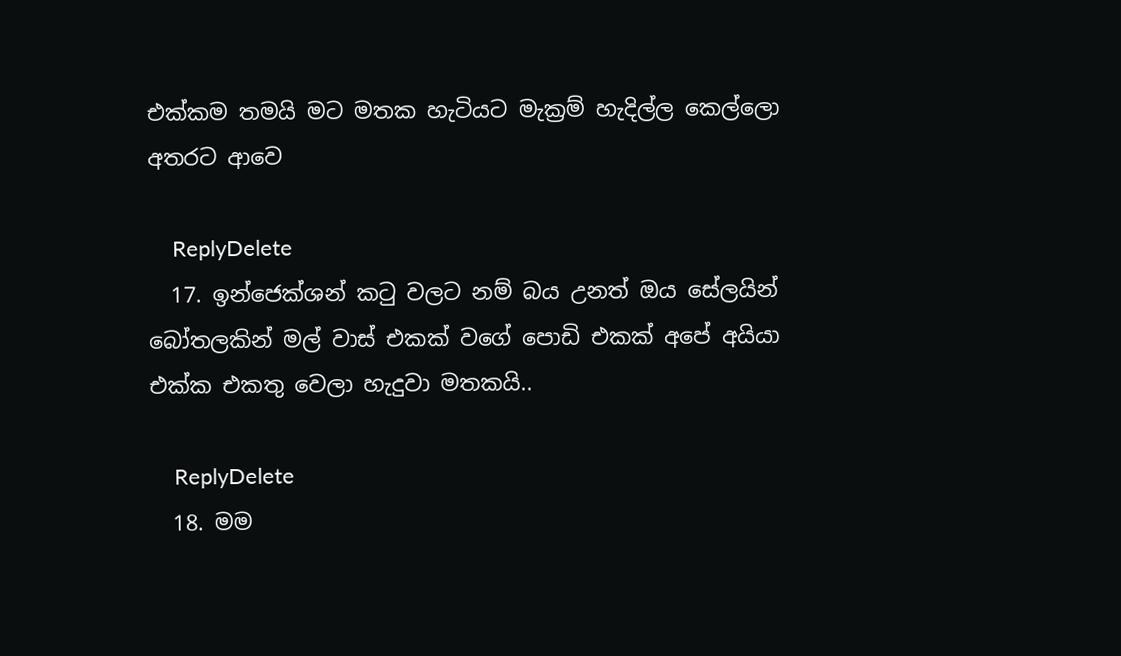එක්කම තමයි මට මතක හැටියට මැක්‍රම් හැදිල්ල කෙල්ලො අතරට ආවෙ

    ReplyDelete
  17. ඉන්ජෙක්ශන් කටු වලට නම් බය උනත් ඔය සේලයින් බෝතලකින් මල් වාස් එකක් වගේ පොඩි එකක් අපේ අයියා එක්ක එකතු වෙලා හැදුවා මතකයි..

    ReplyDelete
  18. මම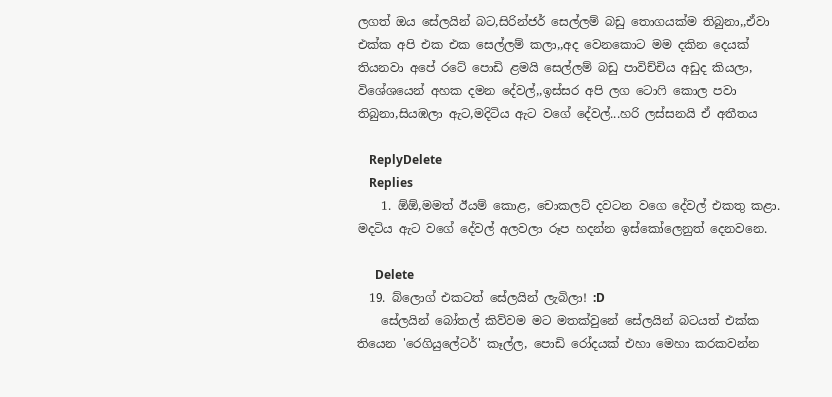ලගත් ඔය සේලයින් බට,සිරින්ජර් සෙල්ලම් බඩු තොගයක්ම තිබුනා,,ඒවා එක්ක අපි එක එක සෙල්ලම් කලා,,අද වෙනකොට මම දකින දෙයක් තියනවා අපේ රටේ පොඩි ළමයි සෙල්ලම් බඩු පාවිච්චිය අඩුද කියලා, විශේශයෙන් අහක දමන දේවල්,,ඉස්සර අපි ලග ටොෆි කොල පවා තිබුනා,සියඹලා ඇට,මදිටිය ඇට වගේ දේවල්...හරි ලස්සනයි ඒ අතීතය

    ReplyDelete
    Replies
    1. ඕඕ,මමත් ඊයම් කොළ, චොකලට් දවටන වගෙ දේවල් එකතු කළා. මදටිය ඇට වගේ දේවල් අලවලා රූප හදන්න ඉස්කෝලෙනුත් දෙනවනෙ.

      Delete
  19. බ්ලොග් එකටත් සේලයින් ලැබිලා! :D
    සේලයින් බෝතල් කිව්වම මට මතක්වුනේ සේලයින් බටයත් එක්ක තියෙන 'රෙගියුලේටර්' කෑල්ල, පොඩි රෝදයක් එහා මෙහා කරකවන්න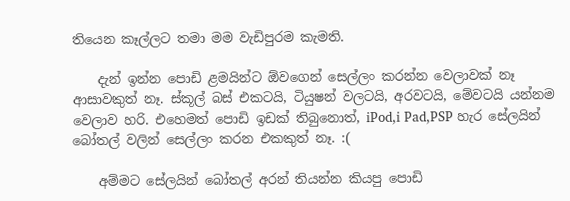තියෙන කෑල්ලට තමා මම වැඩිපුරම කැමති.

    දැන් ඉන්න පොඩි ළමයින්ට ඕවගෙන් සෙල්ලං කරන්න වෙලාවක් නෑ ආසාවකුත් නෑ. ස්කූල් බස් එකටයි, ටියුෂන් වලටයි, අරවටයි, මේවටයි යන්නම වෙලාව හරි. එහෙමත් පොඩි ඉඩක් තිබුනොත්, iPod,i Pad,PSP හැර සේලයින් බෝතල් වලින් සෙල්ලං කරන එකකුත් නෑ. :(

    අම්මට සේලයින් බෝතල් අරන් තියන්න කියපු පොඩි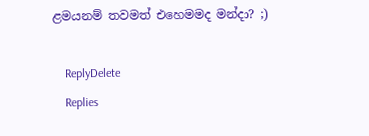ළමයනම් තවමත් එහෙමමද මන්දා? ;)

    ReplyDelete
    Replies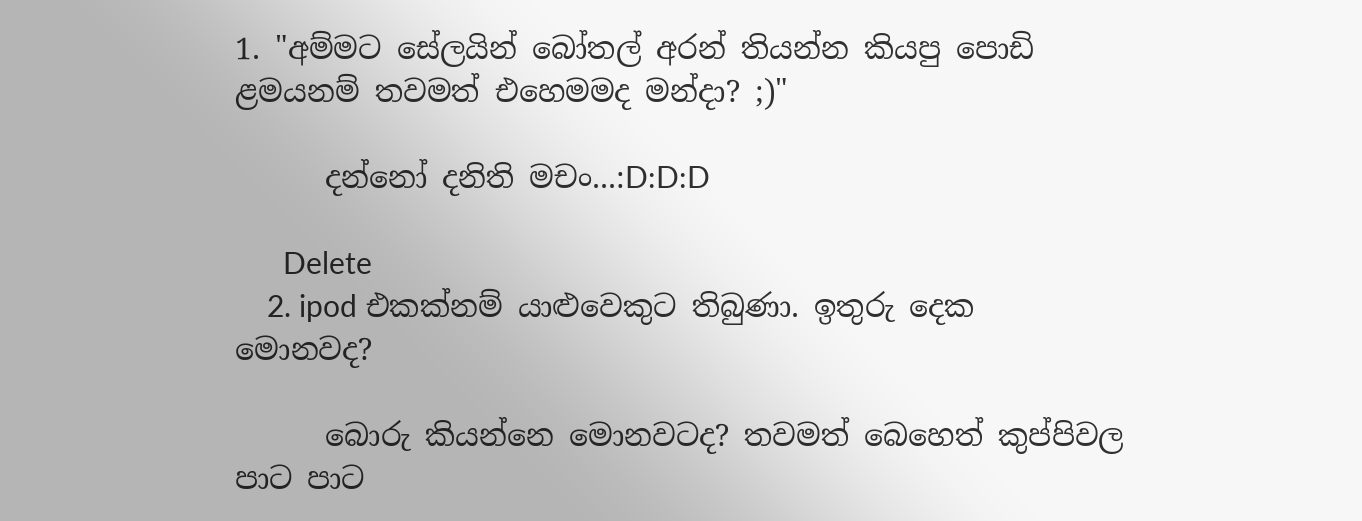1. "අම්මට සේලයින් බෝතල් අරන් තියන්න කියපු පොඩි ළමයනම් තවමත් එහෙමමද මන්දා? ;)"

      දන්නෝ දනිති මචං...:D:D:D

      Delete
    2. ipod එකක්නම් යාළුවෙකුට තිබුණා. ඉතුරු දෙක මොනවද?

      බොරු කියන්නෙ මොනවටද? තවමත් බෙහෙත් කුප්පිවල පාට පාට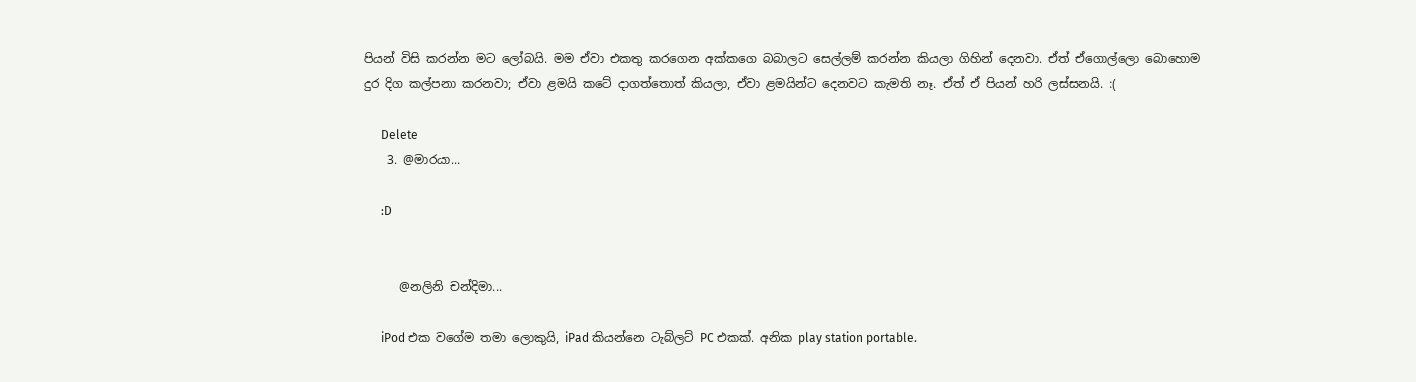පියන් විසි කරන්න මට ලෝබයි. මම ඒවා එකතු කරගෙන අක්කගෙ බබාලට සෙල්ලම් කරන්න කියලා ගිහින් දෙනවා. ඒත් ඒගොල්ලො බොහොම දුර දිග කල්පනා කරනවා; ඒවා ළමයි කටේ දාගත්තොත් කියලා, ඒවා ළමයින්ට දෙනවට කැමති නෑ. ඒත් ඒ පියන් හරි ලස්සනයි. :(

      Delete
    3. @මාරයා...

      :D


      @නලිනි චන්දිමා...

      iPod එක වගේම තමා ලොකුයි, iPad කියන්නෙ ටැබ්ලට් PC එකක්. අනික play station portable.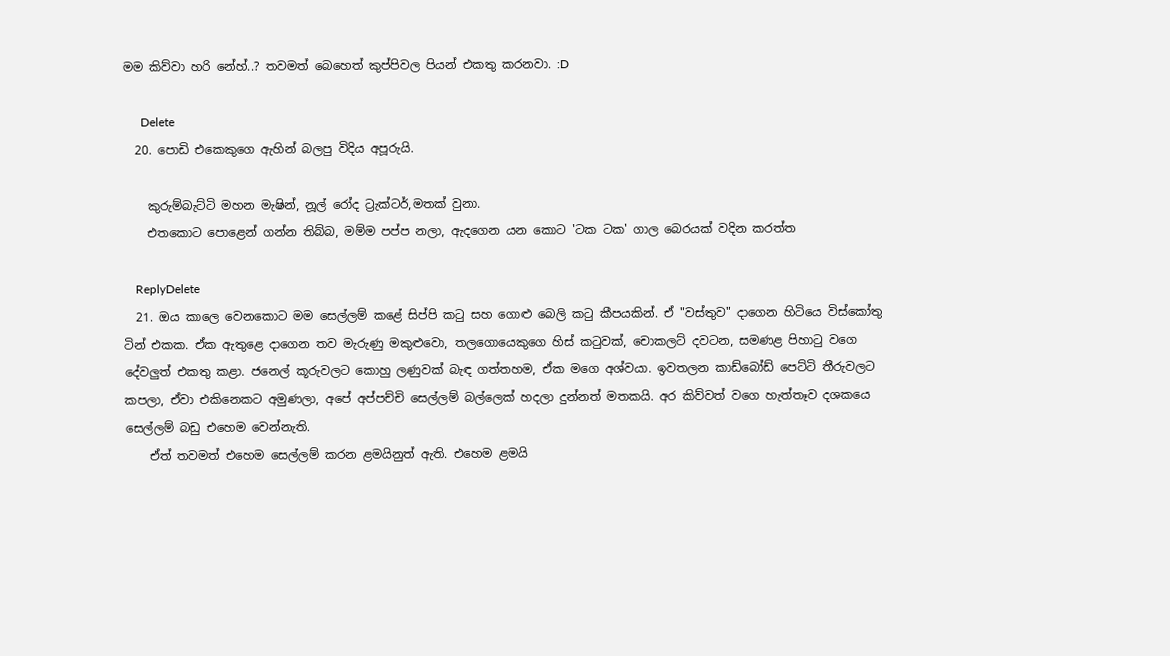මම කිව්වා හරි නේහ්..? තවමත් බෙහෙත් කුප්පිවල පියන් එකතු කරනවා. :D

      Delete
  20. පොඩි එකෙකුගෙ ඇහින් බලපු විදිය අපූරුයි.

    කුරුම්බැට්ටි මහන මැෂින්, නූල් රෝද ට්‍රැක්ටර්,මතක් වුනා.
    එතකොට පොළෙන් ගන්න තිබ්බ, මම්ම පප්ප නලා, ඇදගෙන යන කොට 'ටක ටක' ගාල බෙරයක් වදින කරත්ත

    ReplyDelete
  21. ඔය කාලෙ වෙනකොට මම සෙල්ලම් කළේ සිප්පි කටු සහ ගොළු බෙලි කටු කීපයකින්. ඒ "වස්තුව" දාගෙන හිටියෙ විස්කෝතු ටින් එකක. ඒක ඇතුළෙ දාගෙන තව මැරුණු මකුළුවො, තලගොයෙකුගෙ හිස් කටුවක්, චොකලට් දවටන, සමණළ පිහාටු වගෙ දේවලුත් එකතු කළා. ජනෙල් කූරුවලට කොහු ලණුවක් බැඳ ගත්තහම, ඒක මගෙ අශ්වයා. ඉවතලන කාඩ්බෝඩ් පෙට්ටි තීරුවලට කපලා, ඒවා එකිනෙකට අමුණලා, අපේ අප්පච්චි සෙල්ලම් බල්ලෙක් හදලා දුන්නත් මතකයි. අර කිව්වත් වගෙ හැත්තෑව දශකයෙ සෙල්ලම් බඩු එහෙම වෙන්නැති.
    ඒත් තවමත් එහෙම සෙල්ලම් කරන ළමයිනුත් ඇති. එහෙම ළමයි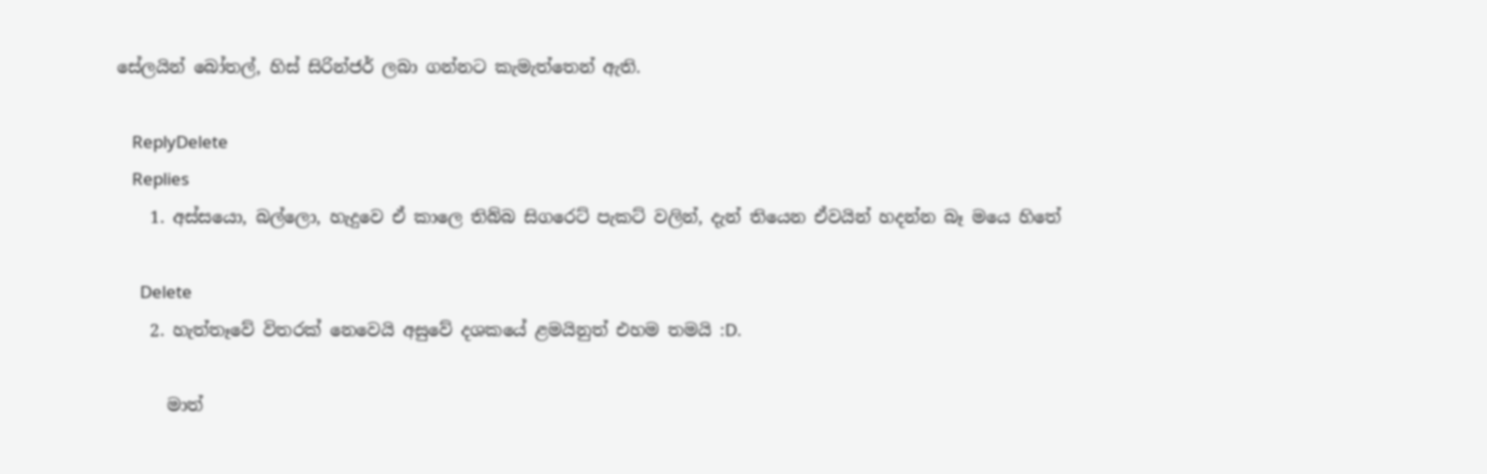සේලයින් බෝතල්, හිස් සිරින්ජර් ලබා ගන්නට කැමැත්තෙන් ඇති.

    ReplyDelete
    Replies
    1. අස්සයො, බල්ලො, හැදුවෙ ඒ කාලෙ තිබ්බ සිගරෙට් පැකට් වලින්, දැන් තියෙන ඒවයින් හදන්න බෑ මයෙ හිතේ

      Delete
    2. හැත්තෑවේ විතරක් නෙවෙයි අසුවේ දශකයේ ළමයිනුත් එහම තමයි :D.

      මාත්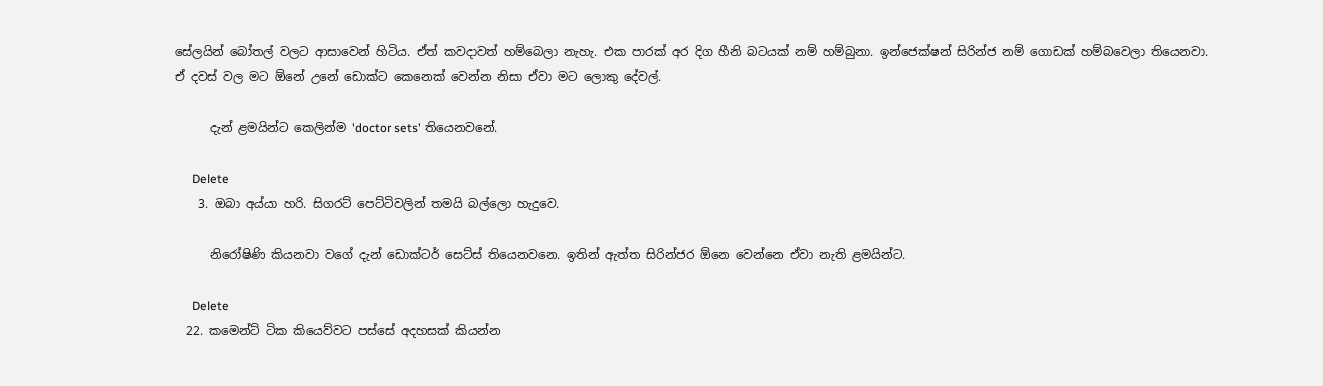සේලයින් බෝතල් වලට ආසාවෙන් හිටිය. ඒත් කවදාවත් හම්බෙලා නැහැ. එක පාරක් අර දිග හීනි බටයක් නම් හම්බුනා. ඉන්ජෙක්ෂන් සිරින්ජ නම් ගොඩක් හම්බවෙලා තියෙනවා. ඒ දවස් වල මට ඕනේ උනේ ඩොක්ට කෙනෙක් වෙන්න නිසා ඒවා මට ලොකු දේවල්.

      දැන් ළමයින්ට කෙලින්ම 'doctor sets' තියෙනවනේ.

      Delete
    3. ඔබා අය්යා හරි. සිගරට් පෙට්ටිවලින් තමයි බල්ලො හැදුවෙ.

      නිරෝෂිණි කියනවා වගේ දැන් ඩොක්ටර් සෙට්ස් තියෙනවනෙ. ඉතින් ඇත්ත සිරින්ජර ඕනෙ වෙන්නෙ ඒවා නැති ළමයින්ට.

      Delete
  22. කමෙන්ට් ටික කියෙව්වට පස්සේ අදහසක් කියන්න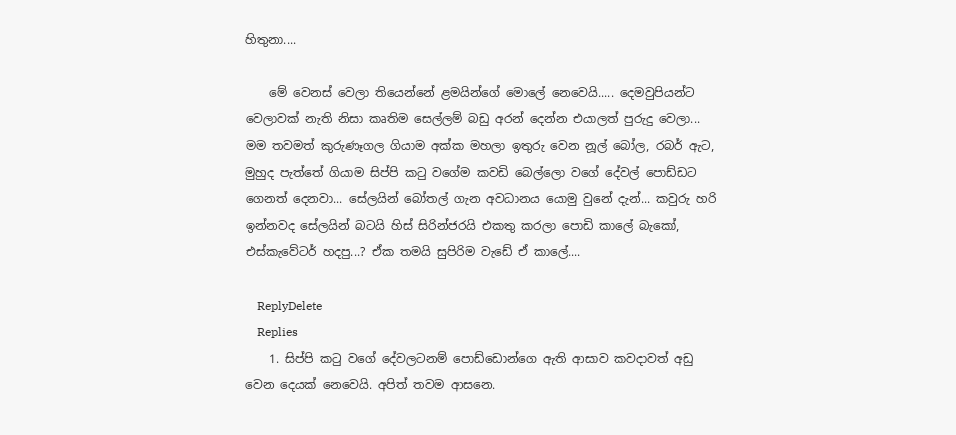හිතුනා....

    මේ වෙනස් වෙලා තියෙන්නේ ළමයින්ගේ මොලේ නෙවෙයි..... දෙමවුපියන්ට වෙලාවක් නැති නිසා කෘතිම සෙල්ලම් බඩු අරන් දෙන්න එයාලත් පුරුදු වෙලා... මම තවමත් කුරුණෑගල ගියාම අක්ක මහලා ඉතුරු වෙන නූල් බෝල, රබර් ඇට, මුහුද පැත්තේ ගියාම සිප්පි කටු වගේම කවඩි බෙල්ලො වගේ දේවල් පොඩ්ඩට ගෙනත් දෙනවා... සේලයින් බෝතල් ගැන අවධානය යොමු වුනේ දැන්... කවුරු හරි ඉන්නවද සේලයින් බටයි හිස් සිරින්ජරයි එකතු කරලා පොඩි කාලේ බැකෝ, එස්කැවේටර් හදපු...? ඒක තමයි සුපිරිම වැඩේ ඒ කාලේ....

    ReplyDelete
    Replies
    1. සිප්පි කටු වගේ දේවලටනම් පොඩ්ඩොන්ගෙ ඇති ආසාව කවදාවත් අඩු වෙන දෙයක් නෙවෙයි. අපිත් තවම ආසනෙ.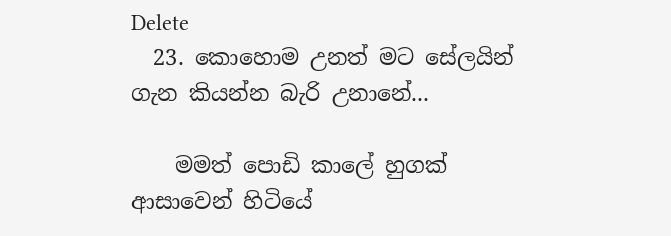Delete
  23. කොහොම උනත් මට සේලයින් ගැන කියන්න බැරි උනානේ...

    මමත් පොඩි කාලේ හුගක් ආසාවෙන් හිටියේ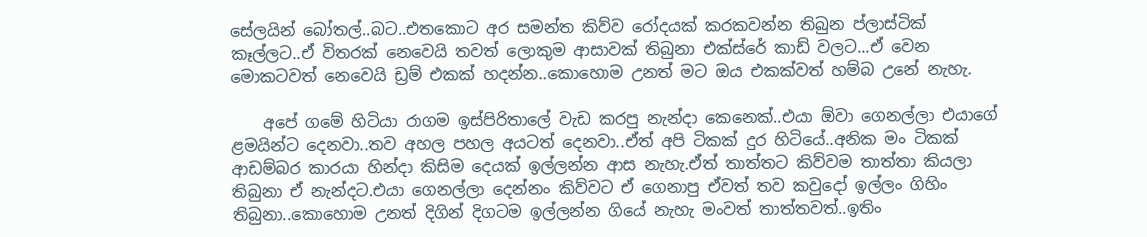සේලයින් බෝතල්..බට..එතකොට අර සමන්ත කිව්ව රෝදයක් කරකවන්න තිබුන ප්ලාස්ටික් කෑල්ලට..ඒ විතරක් නෙවෙයි තවත් ලොකුම ආසාවක් තිබුනා එක්ස්රේ කාඩ් වලට...ඒ වෙන මොකටවත් නෙවෙයි ඩ්‍රම් එකක් හදන්න..කොහොම උනත් මට ඔය එකක්වත් හම්බ උනේ නැහැ.

    අපේ ගමේ හිටියා රාගම ඉස්පිරිතාලේ වැඩ කරපු නැන්දා කෙනෙක්..එයා ඕවා ගෙනල්ලා එයාගේ ළමයින්ට දෙනවා..තව අහල පහල අයටත් දෙනවා..ඒත් අපි ටිකක් දුර හිටියේ..අනික මං ටිකක් ආඩම්බර කාරයා හින්දා කිසිම දෙයක් ඉල්ලන්න ආස නැහැ.ඒත් තාත්තට කිව්වම තාත්තා කියලා තිබුනා ඒ නැන්දට.එයා ගෙනල්ලා දෙන්නං කිව්වට ඒ ගෙනාපු ඒවත් තව කවුදෝ ඉල්ලං ගිහිං තිබුනා..කොහොම උනත් දිගින් දිගටම ඉල්ලන්න ගියේ නැහැ මංවත් තාත්තවත්..ඉතිං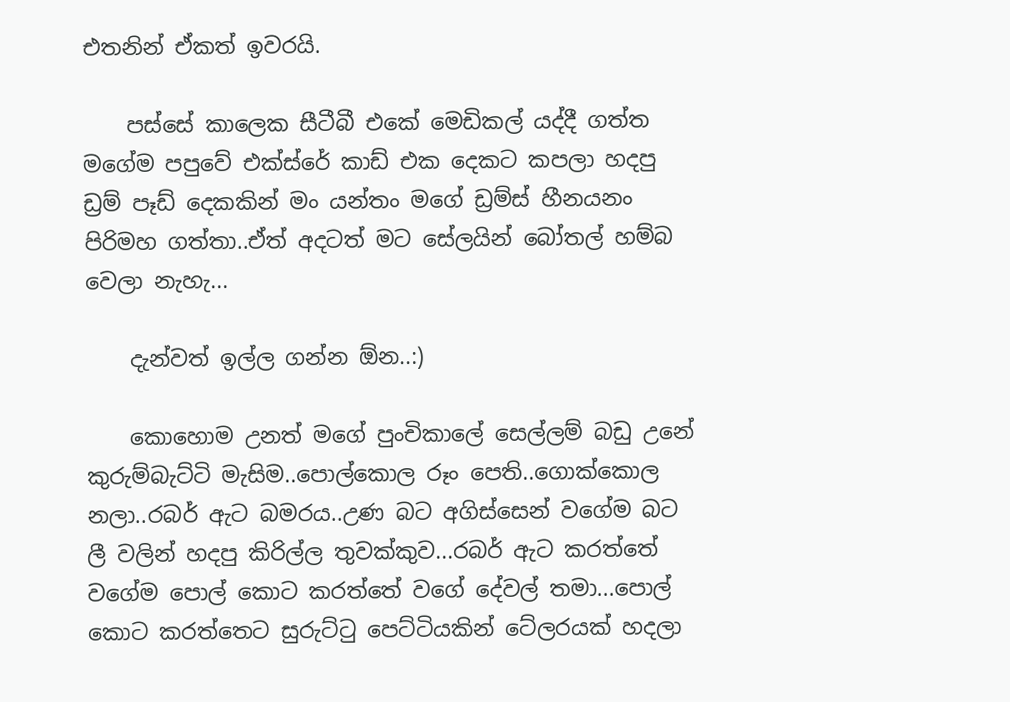එතනින් ඒකත් ඉවරයි.

    පස්සේ කාලෙක සීටීබී එකේ මෙඩිකල් යද්දී ගත්ත මගේම පපුවේ එක්ස්රේ කාඩ් එක දෙකට කපලා හදපු ඩ්‍රම් පෑඩ් දෙකකින් මං යන්තං මගේ ඩ්‍රම්ස් හීනයනං පිරිමහ ගත්තා..ඒත් අදටත් මට සේලයින් බෝතල් හම්බ වෙලා නැහැ...

    දැන්වත් ඉල්ල ගන්න ඕන..:)

    කොහොම උනත් මගේ පුංචිකාලේ සෙල්ලම් බඩු උනේ කුරුම්බැට්ටි මැසිම..පොල්කොල රූං පෙති..ගොක්කොල නලා..රබර් ඇට බමරය..උණ බට අගිස්සෙන් වගේම බට ලී වලින් හදපු කිරිල්ල තුවක්කුව...රබර් ඇට කරත්තේ වගේම පොල් කොට කරත්තේ වගේ දේවල් තමා...පොල් කොට කරත්තෙට සුරුට්ටු පෙට්ටියකින් ටේලරයක් හදලා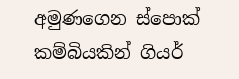අමුණගෙන ස්පොක් කම්බියකින් ගියර්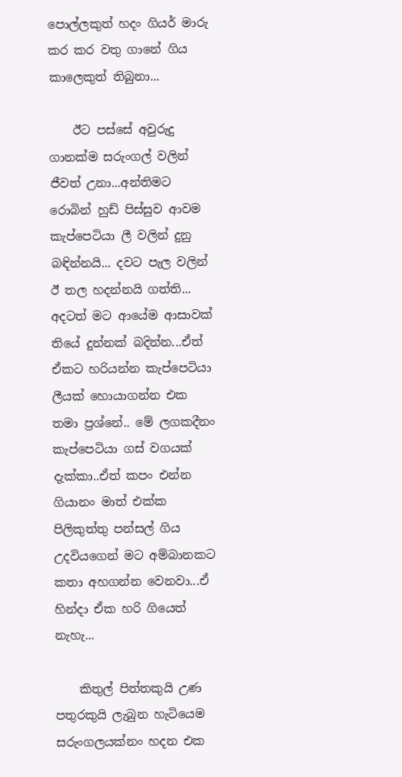පොල්ලකුත් හදං ගියර් මාරු කර කර වතු ගානේ ගිය කාලෙකුත් තිබුනා...

    ඊට පස්සේ අවුරුදු ගානක්ම සරුංගල් වලින් ජීවත් උනා...අන්තිමට රොබින් හුඩ් පිස්සුව ආවම කැප්පෙටියා ලී වලින් දුනු බඳින්නයි... දවට පැල වලින් ඊ තල හදන්නයි ගත්ති... අදටත් මට ආයේම ආසාවක් තියේ දුන්නක් බදින්න...ඒත් ඒකට හරියන්න කැප්පෙටියා ලීයක් හොයාගන්න එක තමා ප්‍රශ්නේ.. මේ ලගකදීනං කැප්පෙටියා ගස් වගයක් දැක්කා..ඒත් කපං එන්න ගියානං මාත් එක්ක පිලිකුත්තු පන්සල් ගිය උදවියගෙන් මට අම්බානකට කතා අහගන්න වෙනවා...ඒ හින්දා ඒක හරි ගියෙත් නැහැ...

    කිතුල් පිත්තකුයි උණ පතුරකුයි ලැබුන හැටියෙම සරුංගලයක්නං හදන එක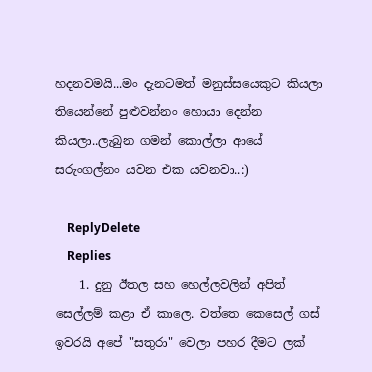හදනවමයි...මං දැනටමත් මනුස්සයෙකුට කියලා තියෙන්නේ පුළුවන්නං හොයා දෙන්න කියලා..ලැබුන ගමන් කොල්ලා ආයේ සරුංගල්නං යවන එක යවනවා..:)

    ReplyDelete
    Replies
    1. දුනු ඊතල සහ හෙල්ලවලින් අපිත් සෙල්ලම් කළා ඒ කාලෙ. වත්තෙ කෙසෙල් ගස් ඉවරයි අපේ "සතුරා" වෙලා පහර දීමට ලක්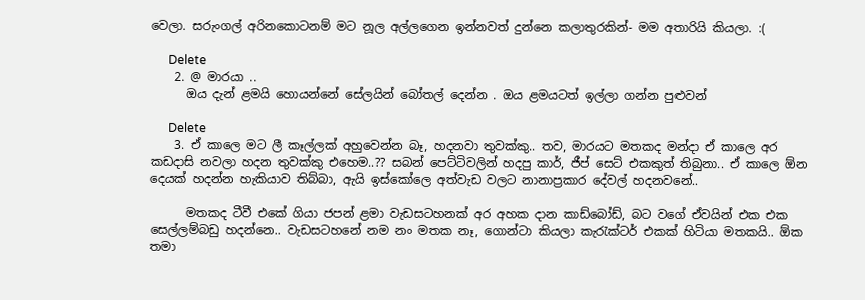වෙලා. සරුංගල් අරිනකොටනම් මට නූල අල්ලගෙන ඉන්නවත් දුන්නෙ කලාතුරකින්- මම අතාරියි කියලා. :(

      Delete
    2. @ මාරයා ..
      ඔය දැන් ළමයි හොයන්නේ සේලයින් බෝතල් දෙන්න . ඔය ළමයටත් ඉල්ලා ගන්න පුළුවන්

      Delete
    3. ඒ කාලෙ මට ලී කෑල්ලක් අහුවෙන්න බෑ, හදනවා තුවක්කු.. තව, මාරයට මතකද මන්දා ඒ කාලෙ අර කඩදාසි නවලා හදන තුවක්කු එහෙම..?? සබන් පෙට්ටිවලින් හදපු කාර්, ජීප් සෙට් එකකුත් තිබුනා.. ඒ කාලෙ ඕන දෙයක් හදන්න හැකියාව තිබ්බා, ඇයි ඉස්කෝලෙ අත්වැඩ වලට නානාප්‍රකාර දේවල් හදනවනේ..

      මතකද ටීවී එකේ ගියා ජපන් ළමා වැඩසටහනක් අර අහක දාන කාඩ්බෝඩ්, බට වගේ ඒවයින් එක එක සෙල්ලම්බඩු හදන්නෙ.. වැඩසටහනේ නම නං මතක නෑ, ගොන්ටා කියලා කැරැක්ටර් එකක් හිටියා මතකයි.. ඕක තමා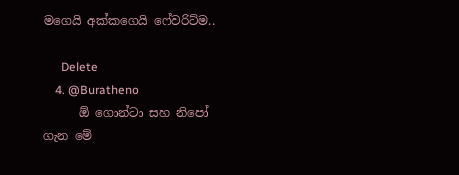මගෙයි අක්කගෙයි ෆේවරිට්ම..

      Delete
    4. @Buratheno
      ඕ ගොන්ටා සහ නිපෝ ගැන මේ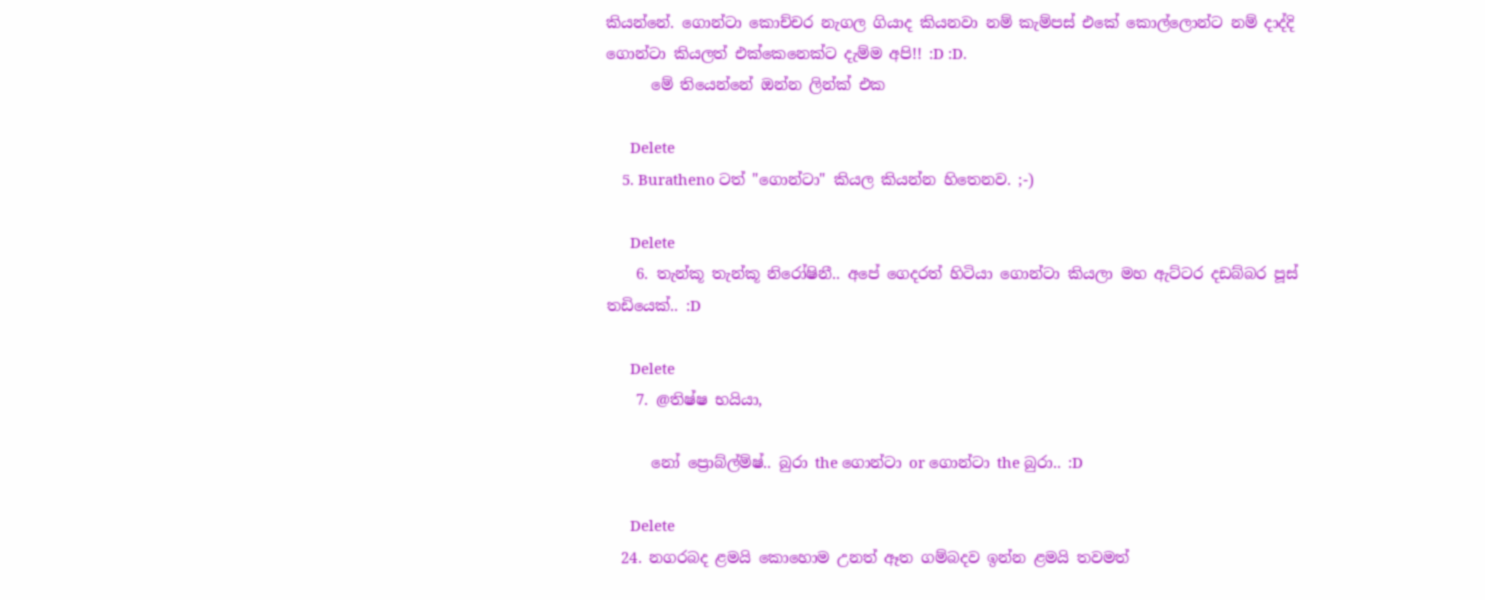කියන්නේ. ගොන්ටා කොච්චර නැගල ගියාද කියනවා නම් කැම්පස් එකේ කොල්ලොන්ට නම් දාද්දි ගොන්ටා කියලත් එක්කෙනෙක්ට දැම්ම අපි!! :D :D.
      මේ තියෙන්නේ ඔන්න ලින්ක් එක

      Delete
    5. Buratheno ටත් "ගොන්ටා" කියල කියන්න හිතෙනව. ;-)

      Delete
    6. තැන්කූ තැන්කූ නිරෝෂිනී.. අපේ ගෙදරත් හිටියා ගොන්ටා කියලා මහ ඇට්ටර දඩබ්බර පූස් තඩියෙක්.. :D

      Delete
    7. @තිෂ්ෂ භයියා,

      නෝ ප්‍රොබ්ල්ම්ෂ්.. බුරා the ගොන්ටා or ගොන්ටා the බුරා.. :D

      Delete
  24. නගරබද ළමයි කොහොම උනත් ඈත ගම්බදව ඉන්න ළමයි තවමත්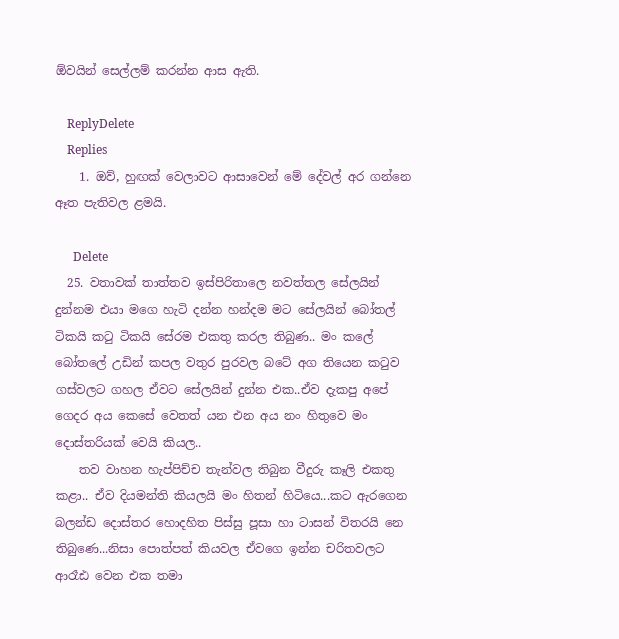ඕවයින් සෙල්ලම් කරන්න ආස ඇති.

    ReplyDelete
    Replies
    1. ඔව්, හුඟක් වෙලාවට ආසාවෙන් මේ දේවල් අර ගන්නෙ ඈත පැතිවල ළමයි.

      Delete
  25. වතාවක් තාත්තව ඉස්පිරිතාලෙ නවත්තල සේලයින් දුන්නම එයා මගෙ හැටි දන්න හන්දම මට සේලයින් බෝතල් ටිකයි කටු ටිකයි සේරම එකතු කරල තිබුණ.. මං කලේ බෝතලේ උඩින් කපල වතුර පුරවල බටේ අග තියෙන කටුව ගස්වලට ගහල ඒවට සේලයින් දුන්න එක..ඒව දැකපු අපේ ගෙදර අය කෙසේ වෙතත් යන එන අය නං හිතුවෙ මං දොස්තරියක් වෙයි කියල..
    තව වාහන හැප්පිච්ච තැන්වල තිබුන වීදුරු කෑලි එකතු කළා.. ඒව දියමන්ති කියලයි මං හිතන් හිටියෙ...කට ඇරගෙන බලන්ඩ දොස්තර හොදහිත පිස්සු පූසා හා ටාසන් විතරයි නෙ තිබු‍ණෙ...නිසා පොත්පත් කියවල ඒවගෙ ඉන්න චරිතවලට ආරෑඪ වෙන එක තමා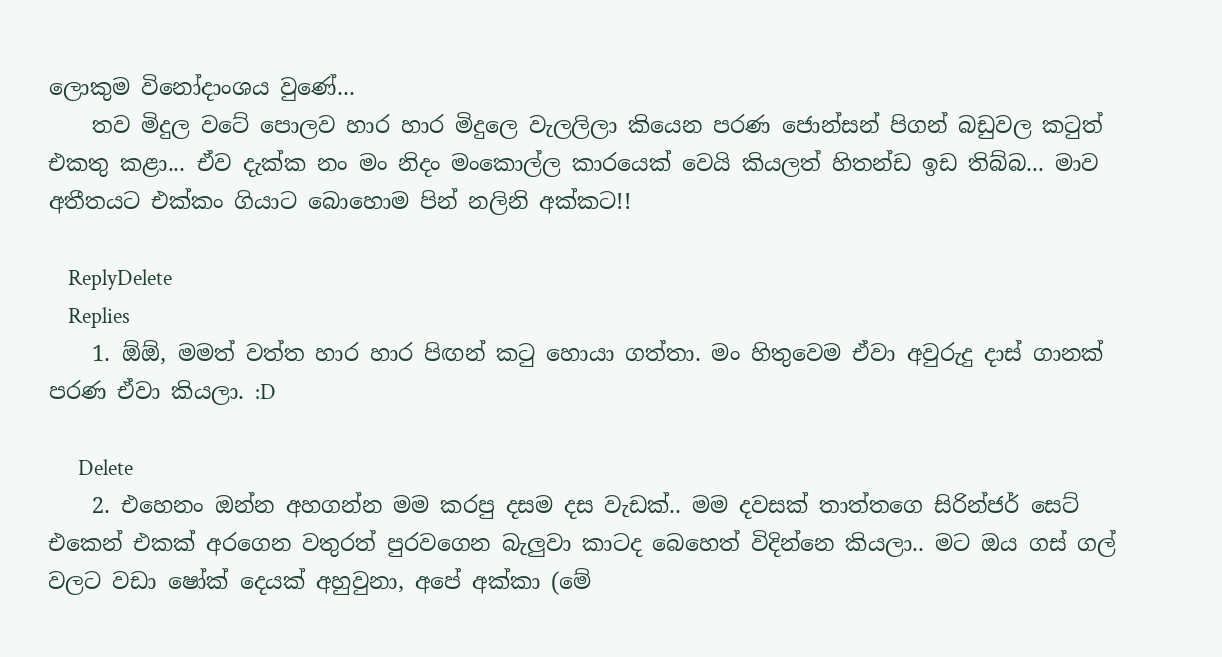ලොකුම විනෝදාංශය වු‍ණේ...
    තව මිදුල වටේ පොලව හාර හාර මිදුලෙ වැලලිලා කියෙන පරණ ජොන්සන් පිගන් බඩුවල කටුත් එකතු කළා... ඒව දැක්ක නං මං නිදං මංකොල්ල කාරයෙක් වෙයි කියලත් හිතන්ඩ ඉඩ තිබ්බ... මාව අතීතයට එක්කං ගියාට බොහොම පින් නලිනි අක්කට!!

    ReplyDelete
    Replies
    1. ඕඕ, මමත් වත්ත හාර හාර පිඟන් කටු හොයා ගත්තා. මං හිතුවෙම ඒවා අවුරුදු දාස් ගානක් පරණ ඒවා කියලා. :D

      Delete
    2. එහෙනං ඔන්න අහගන්න මම කරපු දසම දස වැඩක්.. මම දවසක් තාත්තගෙ සිරින්ජර් සෙට් එකෙන් එකක් අරගෙන වතුරත් පුරවගෙන බැලුවා කාටද බෙහෙත් විදින්නෙ කියලා.. මට ඔය ගස් ගල් වලට වඩා ෂෝක් දෙයක් අහුවුනා, අපේ අක්කා (මේ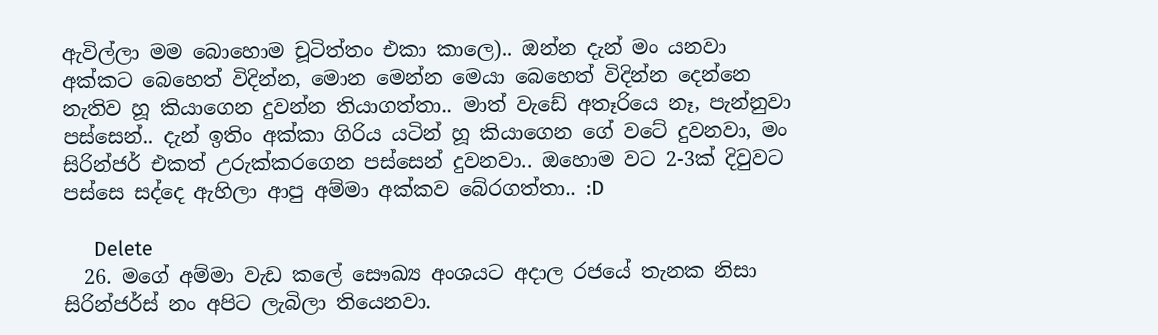ඇවිල්ලා මම බොහොම චූටිත්තං එකා කාලෙ).. ඔන්න දැන් මං යනවා අක්කට බෙහෙත් විදින්න, මොන මෙන්න මෙයා බෙහෙත් විදින්න දෙන්නෙ නැතිව හූ කියාගෙන දුවන්න තියාගත්තා.. මාත් වැඩේ අතෑරියෙ නෑ, පැන්නුවා පස්සෙන්.. දැන් ඉතිං අක්කා ගිරිය යටින් හූ කියාගෙන ගේ වටේ දුවනවා, මං සිරින්ජර් එකත් උරුක්කරගෙන පස්සෙන් දුවනවා.. ඔහොම වට 2-3ක් දිවුවට පස්සෙ සද්දෙ ඇහිලා ආපු අම්මා අක්කව බේරගත්තා.. :D

      Delete
  26. මගේ අම්මා වැඩ කලේ සෞඛ්‍ය අංශයට අදාල රජයේ තැනක නිසා සිරින්ජර්ස් නං අපිට ලැබිලා තියෙනවා.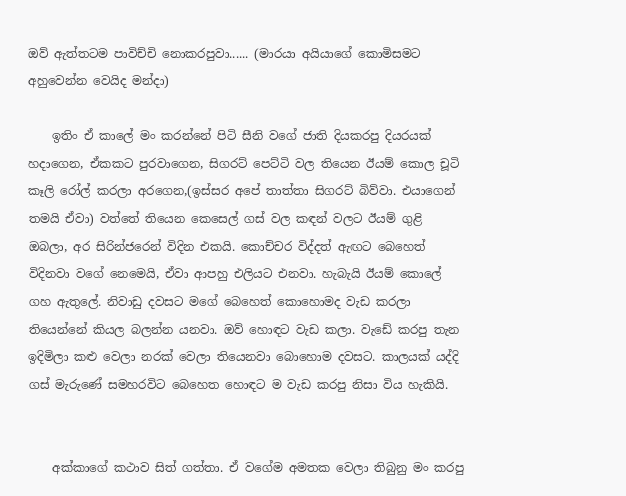ඔව් ඇත්තටම පාවිච්චි නොකරපුවා...... (මාරයා අයියාගේ කොමිසමට අහුවෙන්න වෙයිද මන්දා)

    ඉතිං ඒ කාලේ මං කරන්නේ පිටි සීනි වගේ ජාති දියකරපු දියරයක් හදාගෙන, ඒකකට පුරවාගෙන, සිගරට් පෙට්ටි වල තියෙන ඊයම් කොල ‍චූටි කෑලි රෝල් කරලා අරගෙන,(ඉස්සර අපේ තාත්තා සිගරට් බිව්වා. එයාගෙන් තමයි ඒවා) වත්තේ තියෙන කෙසෙල් ගස් වල කඳන් වලට ඊයම් ගුළි ඔබලා, අර සිරින්ජරෙන් විදින එකයි. කොච්චර විද්දත් ඇඟට බෙහෙත් විදිනවා වගේ නෙමෙයි, ඒවා ආපහු එලියට එනවා. හැබැයි ඊයම් කොලේ ගහ ඇතුලේ. නිවාඩු දවසට මගේ බෙහෙත් කොහොමද වැඩ කරලා තියෙන්නේ කියල බලන්න යනවා. ඔව් හොඳට වැඩ කලා. වැඩේ කරපු තැන ඉදිමිලා කළු වෙලා නරක් වෙලා තියෙනවා බොහොම දවසට. කාලයක් යද්දි ගස් මැරුණේ සමහරවිට බෙහෙත හොඳට ම වැඩ කරපු නිසා ‍විය හැකියි.


    අක්කාගේ කථාව සිත් ගත්තා. ඒ වගේම අමතක වෙලා තිබුනු මං කරපු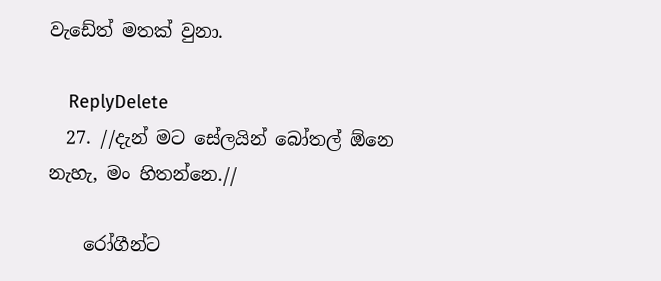වැඩේත් මතක් වුනා.

    ReplyDelete
  27. //දැන් මට සේලයින් බෝතල් ඕනෙ නැහැ, මං හිතන්නෙ.//

    රෝගීන්ට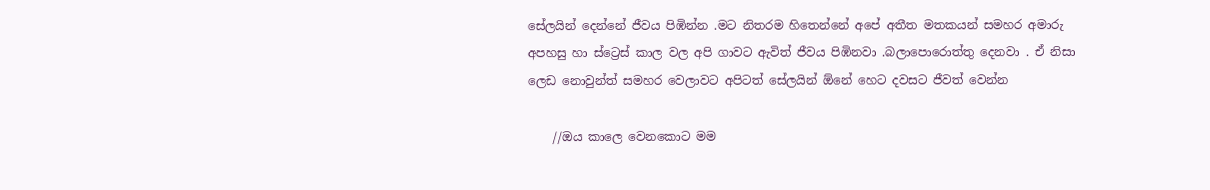සේලයින් දෙන්නේ ජීවය පිඹින්න .මට නිතරම හිතෙන්නේ අපේ අතීත මතකයන් සමහර අමාරු අපහසු හා ස්ට්‍රෙස් කාල වල අපි ගාවට ඇවිත් ජීවය පිඹිනවා .බලාපොරොත්තු දෙනවා . ඒ නිසා ලෙඩ නොවුන්ත් සමහර වෙලාවට අපිටත් සේලයින් ඕනේ හෙට දවසට ජීවත් වෙන්න

    //ඔය කාලෙ වෙනකොට මම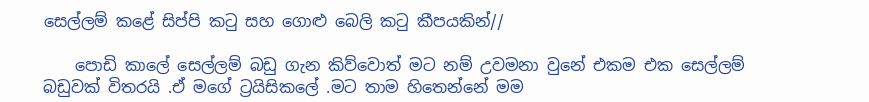සෙල්ලම් කළේ සිප්පි කටු සහ ගොළු බෙලි කටු කීපයකින්//

    පොඩි කාලේ සෙල්ලම් බඩු ගැන කිව්වොත් මට නම් උවමනා වුනේ එකම එක සෙල්ලම් බඩුවක් විතරයි .ඒ මගේ ට්‍රයිසිකලේ .මට තාම හිතෙන්නේ මම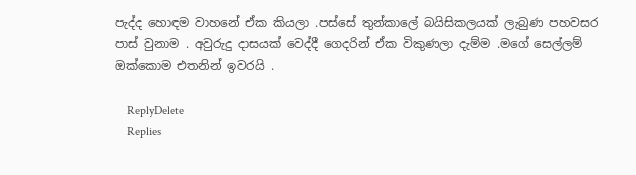පැද්ද හොඳම වාහනේ ඒක කියලා .පස්සේ තුන්කාලේ බයිසිකලයක් ලැබුණ පහවසර පාස් වුනාම . අවුරුදු දාසයක් වෙද්දී ගෙදරින් ඒක විකුණලා දැම්ම .මගේ සෙල්ලම් ඔක්කොම එතනින් ඉවරයි .

    ReplyDelete
    Replies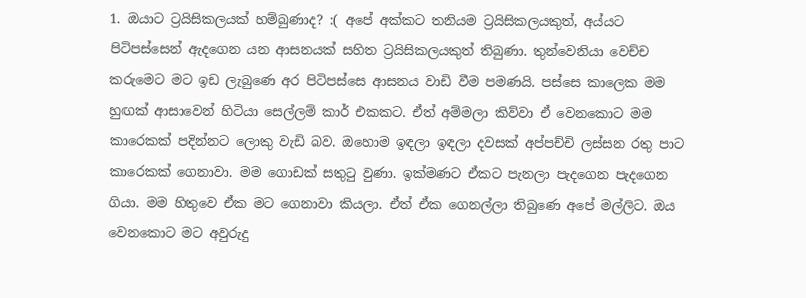1. ඔයාට ට්‍රයිසිකලයක් හම්බුණාද? :( අපේ අක්කට තනියම ට්‍රයිසිකලයකුත්, අය්යට පිටිපස්සෙන් ඇදගෙන යන ආසනයක් සහිත ට්‍රයිසිකලයකුත් තිබුණා. තුන්වෙනියා වෙච්ච කරුමෙට මට ඉඩ ලැබුණෙ අර පිටිපස්සෙ ආසනය වාඩි වීම පමණයි. පස්සෙ කාලෙක මම හුඟක් ආසාවෙන් හිටියා සෙල්ලම් කාර් එකකට. ඒත් අම්මලා කිව්වා ඒ වෙනකොට මම කාරෙකක් පදින්නට ලොකු වැඩි බව. ඔහොම ඉඳලා ඉඳලා දවසක් අප්පච්චි ලස්සන රතු පාට කාරෙකක් ගෙනාවා. මම ගොඩක් සතුටු වුණා. ඉක්මණට ඒකට පැනලා පැදගෙන පැදගෙන ගියා. මම හිතුවෙ ඒක මට ගෙනාවා කියලා. ඒත් ඒක ගෙනල්ලා තිබුණෙ අපේ මල්ලිට. ඔය වෙනකොට මට අවුරුදු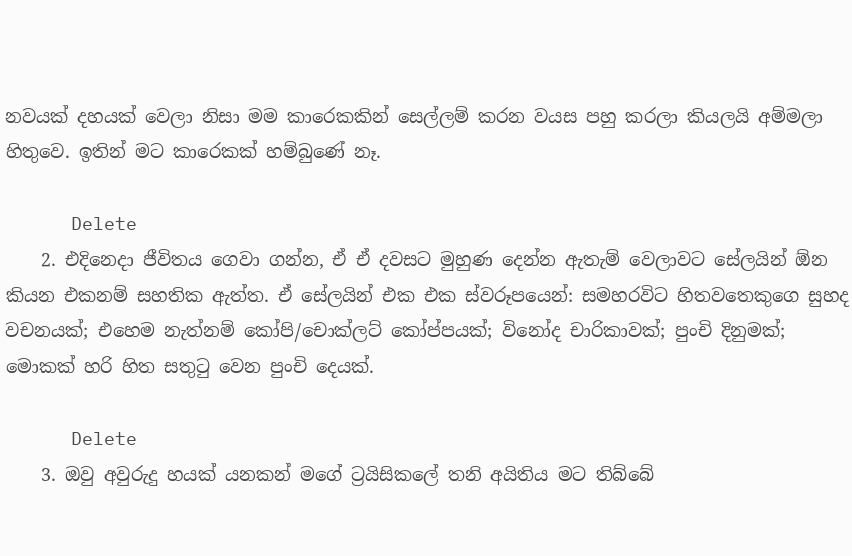නවයක් දහයක් වෙලා නිසා මම කාරෙකකින් සෙල්ලම් කරන වයස පහු කරලා කියලයි අම්මලා හිතුවෙ. ඉතින් මට කාරෙකක් හම්බුණේ නෑ.

      Delete
    2. එදිනෙදා ජීවිතය ගෙවා ගන්න, ඒ ඒ දවසට මුහුණ දෙන්න ඇතැම් වෙලාවට සේලයින් ඕන කියන එකනම් සහතික ඇත්ත. ඒ සේලයින් එක එක ස්වරූපයෙන්: සමහරවිට හිතවතෙකුගෙ සුහද වචනයක්; එහෙම නැත්නම් කෝපි/චොක්ලට් කෝප්පයක්; විනෝද චාරිකාවක්; පුංචි දිනුමක්; මොකක් හරි හිත සතුටු වෙන පුංචි දෙයක්.

      Delete
    3. ඔවු අවුරුදු හයක් යනකන් මගේ ට්‍රයිසිකලේ තනි අයිතිය මට තිබ්බේ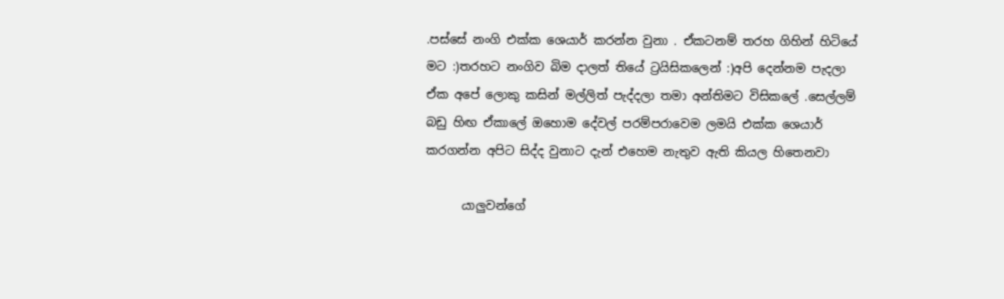.පස්සේ නංගි එක්ක ශෙයාර් කරන්න වුනා . ඒකටනම් තරහ ගිහින් හිටියේ මට :)තරහට නංගිව බිම දාලත් තියේ ට්‍රයිසිකලෙන් :)අපි දෙන්නම පැදලා ඒක අපේ ලොකු කසින් මල්ලිත් පැද්දලා තමා අන්තිමට විසිකලේ .සෙල්ලම් බඩු හිඟ ඒකාලේ ඔහොම දේවල් පරම්පරාවෙම ලමයි එක්ක ශෙයාර් කරගන්න අපිට සිද්ද වුනාට දැන් එහෙම නැතුව ඇති කියල හිතෙනවා

      යාලුවන්ගේ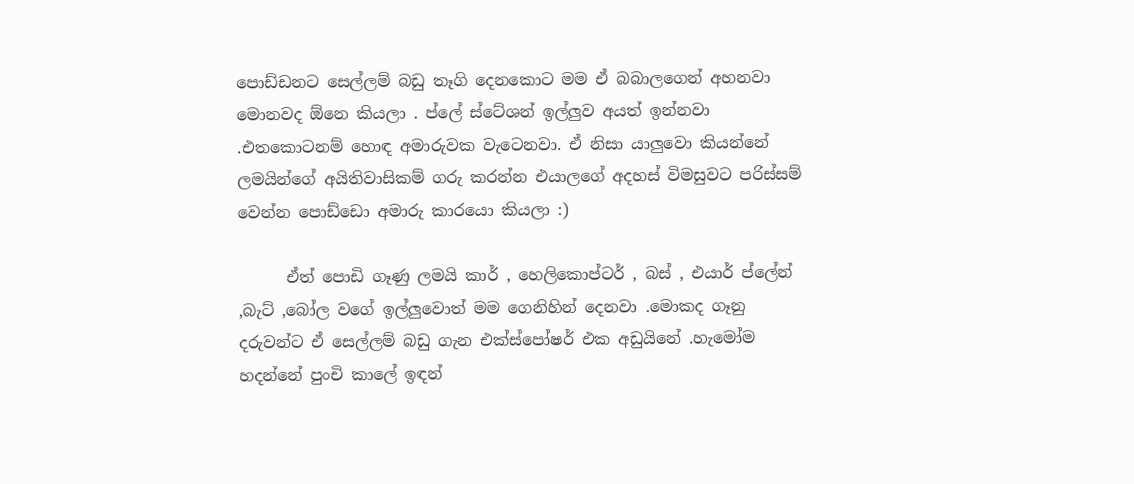පොඩ්ඩනට සෙල්ලම් බඩු තෑගි දෙනකොට මම ඒ බබාලගෙන් අහනවා මොනවද ඕනෙ කියලා . ප්ලේ ස්ටේශන් ඉල්ලුව අයත් ඉන්නවා .එතකොටනම් හොඳ අමාරුවක වැටෙනවා. ඒ නිසා යාලුවො කියන්නේ ලමයින්ගේ අයිතිවාසිකම් ගරු කරන්න එයාලගේ අදහස් විමසුවට පරිස්සම් වෙන්න පොඩ්ඩො අමාරු කාරයො කියලා :)

      ඒත් පොඩි ගෑණු ලමයි කාර් , හෙලිකොප්ටර් , බස් , එයාර් ප්ලේන් ,බැට් ,බෝල වගේ ඉල්ලුවොත් මම ගෙනිහින් දෙනවා .මොකද ගෑනු දරුවන්ට ඒ සෙල්ලම් බඩු ගැන එක්ස්පෝෂර් එක අඩුයිනේ .හැමෝම හදන්නේ පුංචි කාලේ ඉඳන්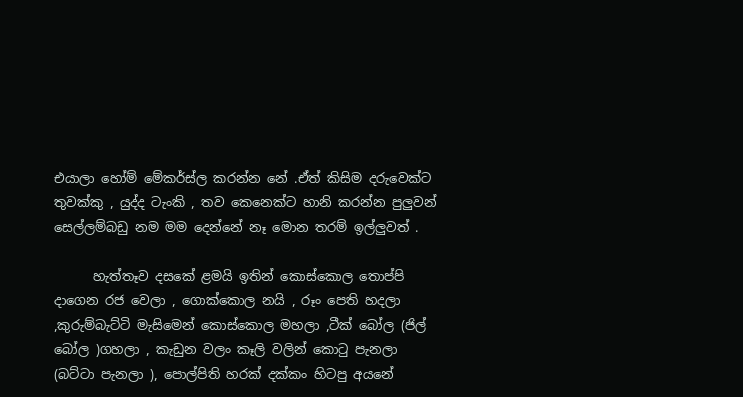එයාලා හෝම් මේකර්ස්ල කරන්න නේ .ඒත් කිසිම දරුවෙක්ට තුවක්කු , යුද්ද ටැංකි , තව කෙනෙක්ට හානි කරන්න පුලුවන් සෙල්ලම්බඩු නම මම දෙන්නේ නෑ මොන තරම් ඉල්ලුවත් .

      හැත්තෑව දසකේ ළමයි ඉතින් කොස්කොල තොප්පි දාගෙන රජ වෙලා , ගොක්කොල නයි , රූං පෙති හදලා ,කුරුම්බැට්ටි මැසිමෙන් කොස්කොල මහලා ,ටීක් බෝල (ජිල් බෝල )ගහලා , කැඩුන වලං කෑලි වලින් කොටු පැනලා (බට්ටා පැනලා ), පොල්පිති හරක් දක්කං හිටපු අයනේ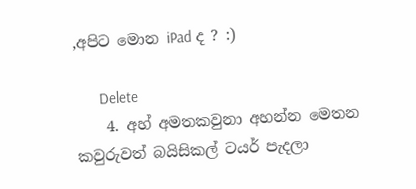,අපිට මොන iPad ද ? :)

      Delete
    4. අහ් අමතකවුනා අහන්න මෙතන කවුරුවත් බයිසිකල් ටයර් පැදලා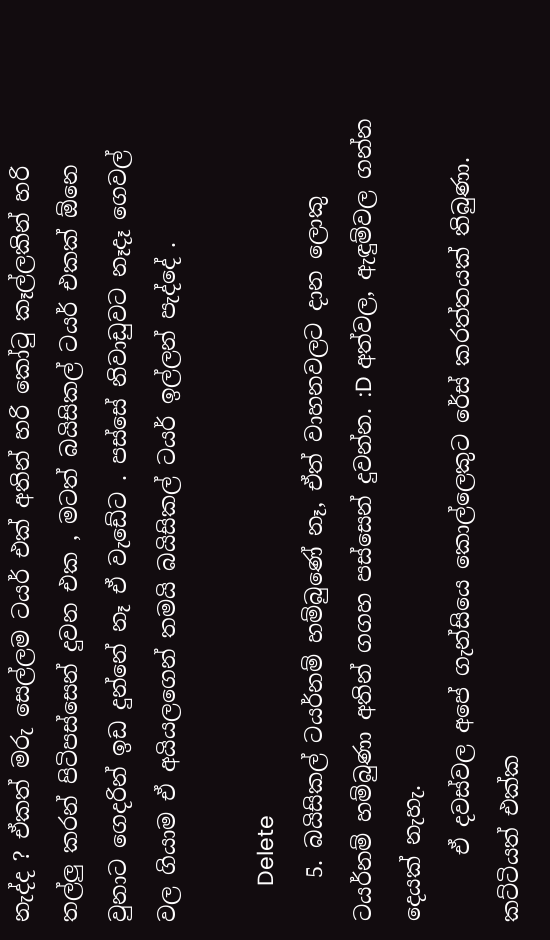නැද්ද ? ඒකත් මරු සෙල්ලම ටයර් එක් අතින් හරි කෝටු කෑල්ලකින් හරි තල්ලු කරන් පිටිපස්සෙන් දුවන එක , මටත් බයිසිකල් ටයර් එකක් ඕනෙ වුනාට ගෙදරින් ඉඩ දුන්නේ නෑ ඒ වැඩේට . පස්සේ නිවාඩුවට නෑදෑ ගෙවල් වල ගියාම ඒ අයියලගෙන් තමයි බයිසිකල් ටයර් ඉල්ලන් පැද්දේ .

      Delete
    5. බයිසිකල් ටයර්නම් හම්බුණේ නෑ, ඒත් වාහනවලට දාන ලොකු ටයර්නම් හම්බුණා අතින් ගගහ පස්සෙන් දුවන්න. :D අත්වල, ඇඳුම්වල ගන්න දෙයක් නැහැ.
      ඒ දවස්වල අපේ ගැන්සියෙ කොල්ලෙකුට රේස් කරත්තයක් තිබුණා. කට්ටියත් එක්ක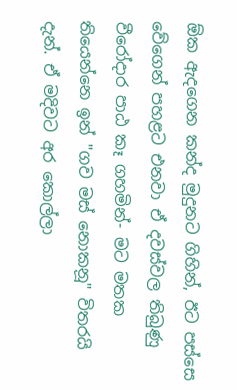ඕක ඇදගෙන කන්ද මුදුනට ගිහින්, ඊට පස්සෙ වේගෙන් පහළට එනවා ඒ දවස්වල තිබුණු වීරෝදාර පාඨ කෑ ගහමින්- මට මතක තියෙන්නෙ ඉන් "ගව මස් නොකනූ" විතරයි දැන්. ඒ මදිවට අර කොල්ලා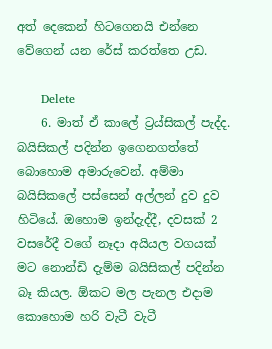අත් දෙකෙන් හිටගෙනයි එන්නෙ වේගෙන් යන රේස් කරත්තෙ උඩ.

      Delete
    6. මාත් ඒ කාලේ ට්‍රය්සිකල් පැද්ද. බයිසිකල් පදින්න ඉගෙනගත්තේ බොහොම අමාරුවෙන්. අම්මා බයිසිකලේ පස්සෙන් අල්ලන් දුව දුව හිටියේ. ඔහොම ඉන්දැද්දී, දවසක් 2 වසරේදී වගේ නෑදා අයියල වගයක් මට නොන්ඩි දැම්ම බයිසිකල් පදින්න බෑ කියල. ඕකට මල පැනල එදාම කොහොම හරි වැටී වැටී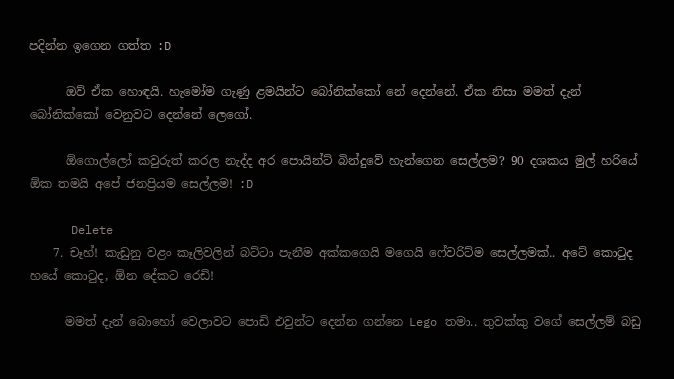පදින්න ඉගෙන ගත්ත :D

      ඔව් ඒක හොඳයි. හැමෝම ගැණු ළමයින්ට බෝනික්කෝ නේ දෙන්නේ. ඒක නිසා මමත් දැන් බෝනික්කෝ වෙනුවට දෙන්නේ ලෙගෝ.

      ඕගොල්ලෝ කවුරුත් කරල නැද්ද අර පොයින්ට් බින්දුවේ හැන්ගෙන සෙල්ලම? 90 දශකය මුල් හරියේ ඕක තමයි අපේ ජනප්‍රියම සෙල්ලම! :D

      Delete
    7. චෑහ්! කැඩුනු වළං කෑලිවලින් බට්ටා පැනීම අක්කගෙයි මගෙයි ෆේවරිට්ම සෙල්ලමක්.. අටේ කොටුද හයේ කොටුද, ඕන දේකට රෙඩි!

      මමත් දැන් බොහෝ වෙලාවට පොඩි එවුන්ට දෙන්න ගන්නෙ Lego තමා.. තුවක්කු වගේ සෙල්ලම් බඩු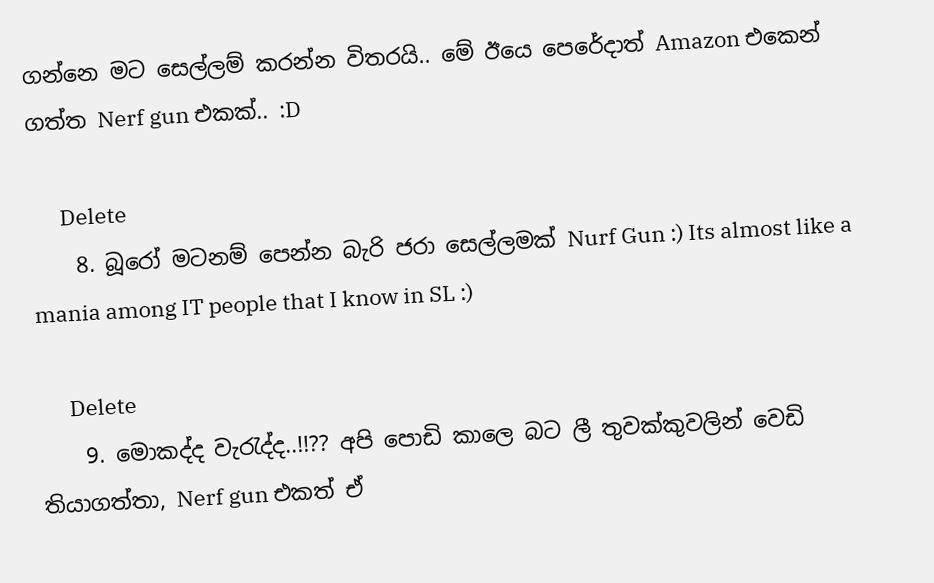ගන්නෙ මට සෙල්ලම් කරන්න විතරයි.. මේ ඊයෙ පෙරේදාත් Amazon එකෙන් ගත්ත Nerf gun එකක්.. :D

      Delete
    8. බූරෝ මටනම් පෙන්න බැරි ජරා සෙල්ලමක් Nurf Gun :) Its almost like a mania among IT people that I know in SL :)

      Delete
    9. මොකද්ද වැරැද්ද..!!?? අපි පොඩි කාලෙ බට ලී තුවක්කුවලින් වෙඩි තියාගත්තා, Nerf gun එකත් ඒ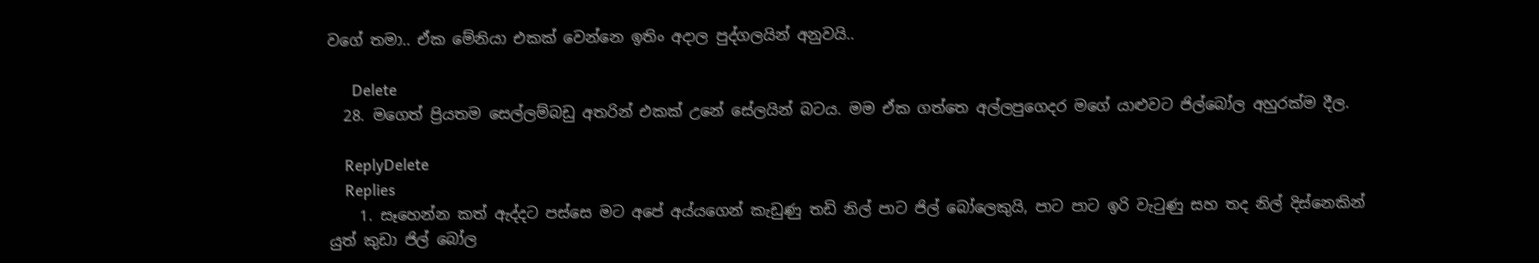වගේ තමා.. ඒක මේනියා එකක් වෙන්නෙ ඉතිං අදාල පුද්ගලයින් අනුවයි..

      Delete
  28. මගෙත් ප්‍රියතම සෙල්ලම්බඩු අතරින් එකක් උනේ සේලයින් බටය. මම ඒක ගත්තෙ අල්ලපුගෙදර මගේ යාළුවට ජිල්බෝල අහුරක්ම දීල.

    ReplyDelete
    Replies
    1. සෑහෙන්න කත් ඇද්දට පස්සෙ මට අපේ අය්යගෙන් කැඩුණු තඩි නිල් පාට ජිල් බෝලෙකුයි, පාට පාට ඉරි වැටුණු සහ තද නිල් දිස්නෙකින් යුත් කුඩා ජිල් බෝල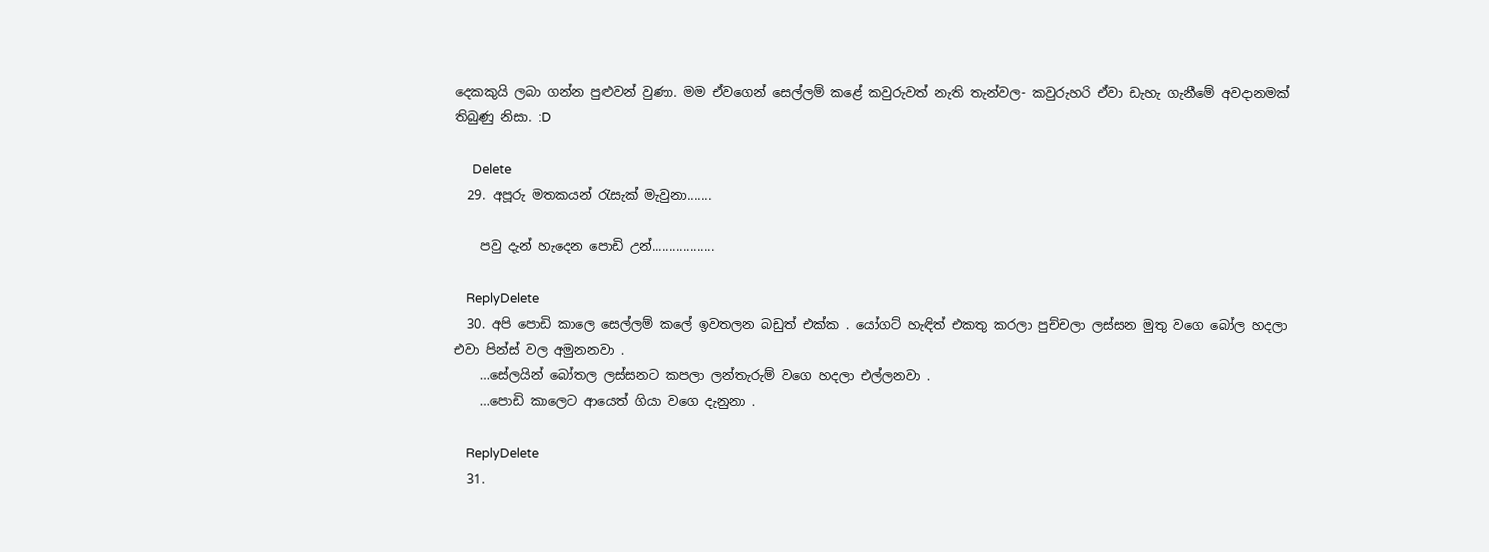දෙකකුයි ලබා ගන්න පුළුවන් වුණා. මම ඒවගෙන් සෙල්ලම් කළේ කවුරුවත් නැති තැන්වල- කවුරුහරි ඒවා ඩැහැ ගැනීමේ අවදානමක් තිබුණු නිසා. :D

      Delete
  29. අපූරු මතකයන් රැසැක් මැවුනා.......

    පවු දැන් හැදෙන පොඩි උන්..................

    ReplyDelete
  30. අපි පොඩි කාලෙ සෙල්ලම් කලේ ඉවතලන බඩුත් එක්ක . යෝගට් හැඳිත් එකතු කරලා පුච්චලා ලස්සන මුතු වගෙ බෝල හදලා එවා පින්ස් වල අමුනනවා .
    …සේලයින් බෝතල ලස්සනට කපලා ලන්තැරුම් වගෙ හදලා එල්ලනවා .
    …පොඩි කාලෙට ආයෙත් ගියා වගෙ දැනුනා .

    ReplyDelete
  31.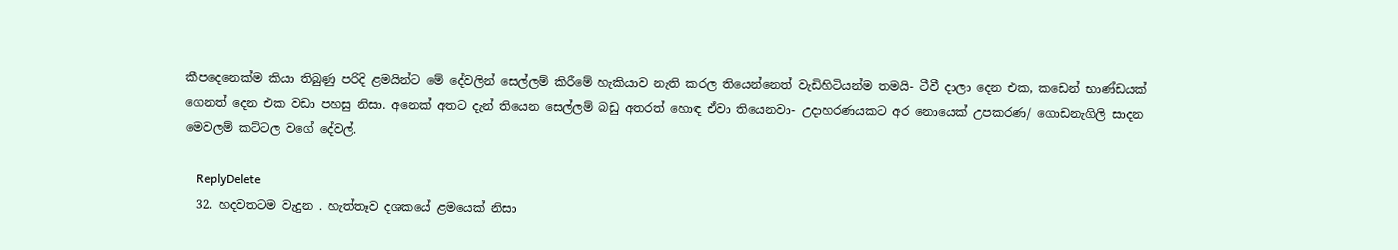කීපදෙනෙක්ම කියා තිබුණු පරිදි ළමයින්ට මේ දේවලින් සෙල්ලම් කිරීමේ හැකියාව නැති කරල තියෙන්නෙත් වැඩිහිටියන්ම තමයි- ටීවී දාලා දෙන එක, කඩෙන් භාණ්ඩයක් ගෙනත් දෙන එක වඩා පහසු නිසා. අනෙක් අතට දැන් තියෙන සෙල්ලම් බඩු අතරත් හොඳ ඒවා තියෙනවා- උදාහරණයකට අර නොයෙක් උපකරණ/ ගොඩනැගිලි සාදන මෙවලම් කට්ටල වගේ දේවල්.

    ReplyDelete
  32. හදවතටම වැදුන . හැත්තෑව දශකයේ ළමයෙක් නිසා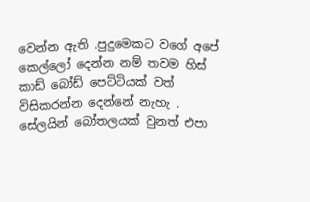වෙන්න ඇති .පුදුමෙකට වගේ අපේ කෙල්ලෝ දෙන්න නම් තවම හිස් කාඩ් බෝඩ් පෙට්ටියක් වත් විසිකරන්න දෙන්නේ නැහැ . සේලයින් බෝතලයක් වුනත් එපා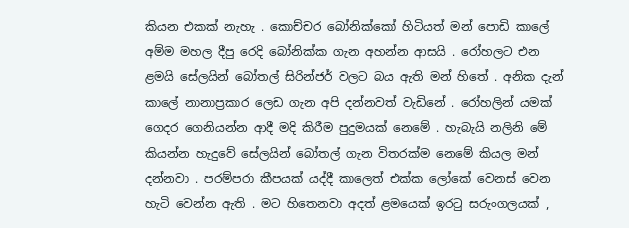කියන එකක් නැහැ . කොච්චර බෝනික්කෝ හිටියත් මන් පොඩි කාලේ අම්ම මහල දීපු රෙදි බෝනික්ක ගැන අහන්න ආසයි . රෝහලට එන ළමයි සේලයින් බෝතල් සිරින්ජර් වලට බය ඇති මන් හිතේ . අනික දැන් කාලේ නානාප්‍රකාර ලෙඩ ගැන අපි දන්නවත් වැඩිනේ . රෝහලින් යමක් ගෙදර ගෙනියන්න ආදී මදි කිරීම පුදුමයක් නෙමේ . හැබැයි නලිනි මේ කියන්න හැදුවේ සේලයින් බෝතල් ගැන විතරක්ම නෙමේ කියල මන් දන්නවා . පරම්පරා කීපයක් යද්දී කාලෙත් එක්ක ලෝකේ වෙනස් වෙන හැටි වෙන්න ඇති . මට හිතෙනවා අදත් ළමයෙක් ඉරටු සරුංගලයක් ,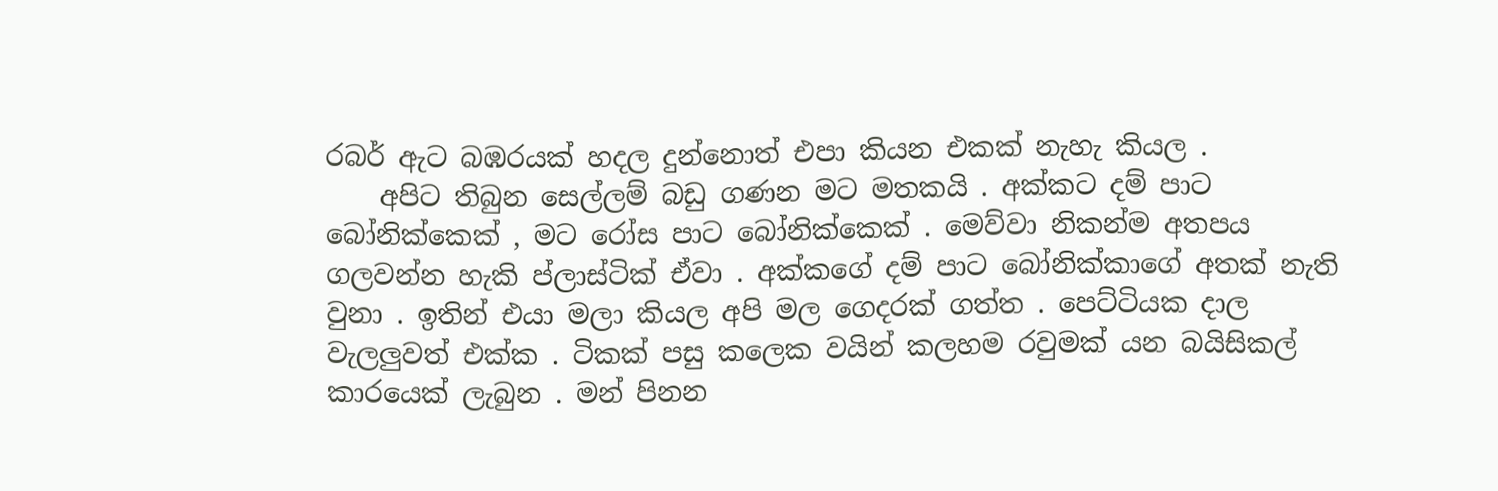රබර් ඇට බඹරයක් හදල දුන්නොත් එපා කියන එකක් නැහැ කියල .
    අපිට තිබුන සෙල්ලම් බඩු ගණන මට මතකයි . අක්කට දම් පාට බෝනික්කෙක් , මට රෝස පාට බෝනික්කෙක් . මෙව්වා නිකන්ම අතපය ගලවන්න හැකි ප්ලාස්ටික් ඒවා . අක්කගේ දම් පාට බෝනික්කාගේ අතක් නැති වුනා . ඉතින් එයා මලා කියල අපි මල ගෙදරක් ගත්ත . පෙට්ටියක දාල වැලලුවත් එක්ක . ටිකක් පසු කලෙක වයින් කලහම රවුමක් යන බයිසිකල් කාරයෙක් ලැබුන . මන් පිනන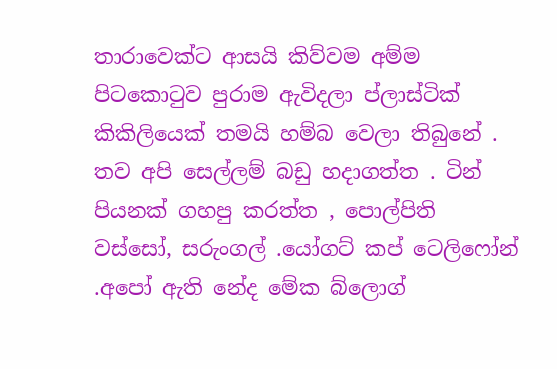තාරාවෙක්ට ආසයි කිව්වම අම්ම පිටකොටුව පුරාම ඇවිදලා ප්ලාස්ටික් කිකිලියෙක් තමයි හම්බ වෙලා තිබුනේ . තව අපි සෙල්ලම් බඩු හදාගත්ත . ටින් පියනක් ගහපු කරත්ත , පොල්පිති වස්සෝ, සරුංගල් .යෝගට් කප් ටෙලිෆෝන් .අපෝ ඇති නේද මේක බ්ලොග්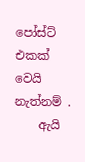පෝස්ට් එකක් වෙයි නැත්නම් .
    ඇයි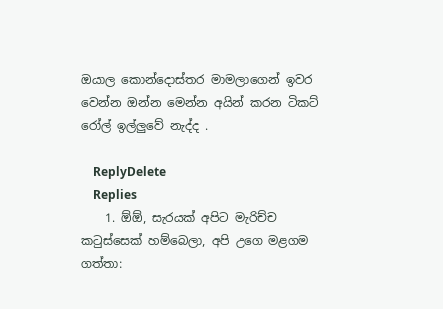ඔයාල කොන්දොස්තර මාමලාගෙන් ඉවර වෙන්න ඔන්න මෙන්න අයින් කරන ටිකට් රෝල් ඉල්ලුවේ නැද්ද .

    ReplyDelete
    Replies
    1. ඕඕ, සැරයක් අපිට මැරිච්ච කටුස්සෙක් හම්බෙලා, අපි උගෙ මළගම ගත්තා: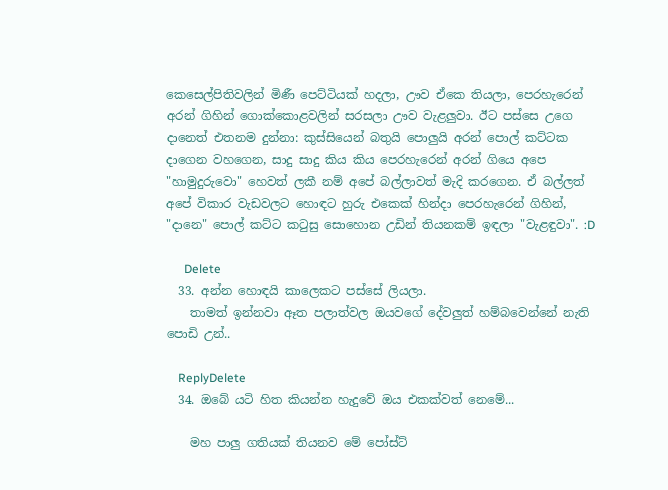කෙසෙල්පිතිවලින් මිණී පෙට්ටියක් හදලා, ඌව ඒකෙ තියලා, පෙරහැරෙන් අරන් ගිහින් ගොක්කොළවලින් සරසලා ඌව වැළලුවා. ඊට පස්සෙ උගෙ දානෙත් එතනම දුන්නා: කුස්සියෙන් බතුයි පොලුයි අරන් පොල් කට්ටක දාගෙන වහගෙන, සාදු සාදු කිය කිය පෙරහැරෙන් අරන් ගියෙ අපෙ "හාමුදුරුවො" හෙවත් ලකී නම් අපේ බල්ලාවත් මැදි කරගෙන. ඒ බල්ලත් අපේ විකාර වැඩවලට හොඳට හුරු එකෙක් හින්දා පෙරහැරෙන් ගිහින්, "දානෙ" පොල් කට්ට කටුසු සොහොන උඩින් තියනකම් ඉඳලා "වැළඳුවා". :D

      Delete
  33. අන්න හොඳයි කාලෙකට පස්සේ ලියලා.
    තාමත් ඉන්නවා ඈත පලාත්වල ඔයවගේ දේවලුත් හම්බවෙන්නේ නැති පොඩි උන්..

    ReplyDelete
  34. ඔබේ යටි හිත කියන්න හැදුවේ ඔය එකක්වත් නෙමේ...

    මහ පාලු ගතියක් තියනව මේ පෝස්ට්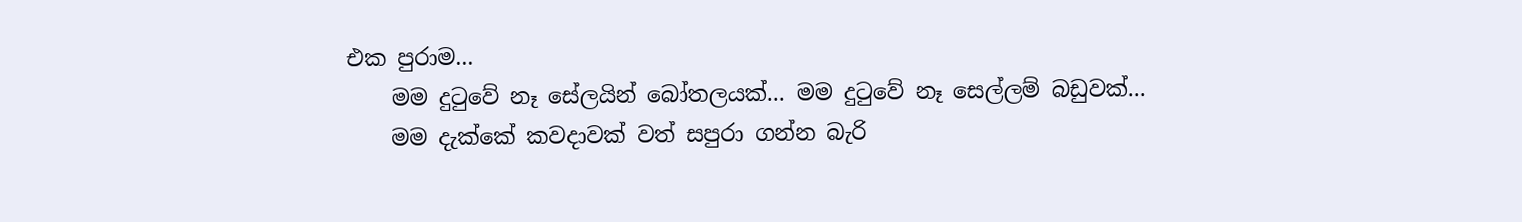එක පුරාම...
    මම දුටුවේ නෑ සේලයින් බෝතලයක්... මම දුටුවේ නෑ සෙල්ලම් බඩුවක්...
    මම දැක්කේ කවදාවක් වත් සපුරා ගන්න බැරි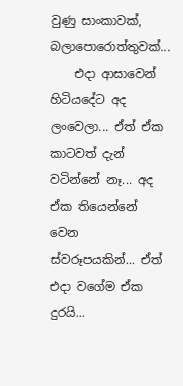වුණු සාංකාවක්, බලාපොරොත්තුවක්...
    එදා ආසාවෙන් හිටියදේට අද ලංවෙලා... ඒත් ඒක කාටවත් දැන් වටින්නේ නෑ... අද ඒක තියෙන්නේ වෙන ස්වරූපයකින්... ඒත් එදා වගේම ඒක දුරයි...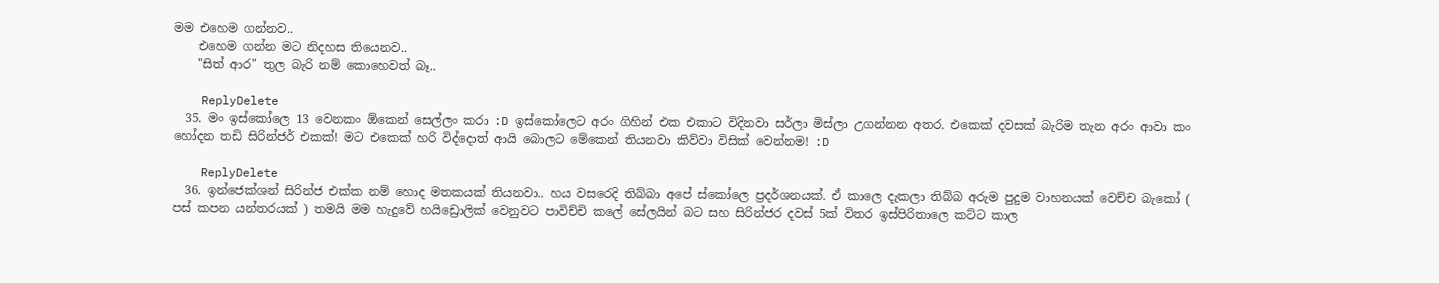මම එහෙම ගන්නව..
    එහෙම ගන්න මට නිදහස තියෙනව..
    "සිත් ආර" තුල බැරි නම් කොහෙවත් බෑ..

    ReplyDelete
  35. මං ඉස්කෝලෙ 13 වෙනකං ඕකෙන් සෙල්ලං කරා :D ඉස්කෝලෙට අරං ගිහින් එක එකාට විදිනවා සර්ලා මිස්ලා උගන්නන අතර. එකෙක් දවසක් බැරිම තැන අරං ආවා කං හෝදන තඩි සිරින්ජර් එකක්! මට එකෙක් හරි විද්දොත් ආයි බොලට මේකෙන් තියනවා කිව්වා විසික් වෙන්නම! :D

    ReplyDelete
  36. ඉන්ජෙක්ශන් සිරින්ජ එක්ක නම් හොද මතකයක් තියනවා.. හය වසරෙදි තිබ්බා අපේ ස්කෝලෙ ප්‍රදර්ශනයක්. ඒ කාලෙ දැකලා තිබ්බ අරුම පුදුම වාහනයක් වෙච්ච බැකෝ ( පස් කපන යන්තරයක් ) තමයි මම හැදුවේ හයිඩ්‍රොලික් වෙනුවට පාවිච්චි කලේ සේලයින් බට සහ සිරින්ජර දවස් 5ක් විතර ඉස්පිරිතාලෙ කට්ට කාල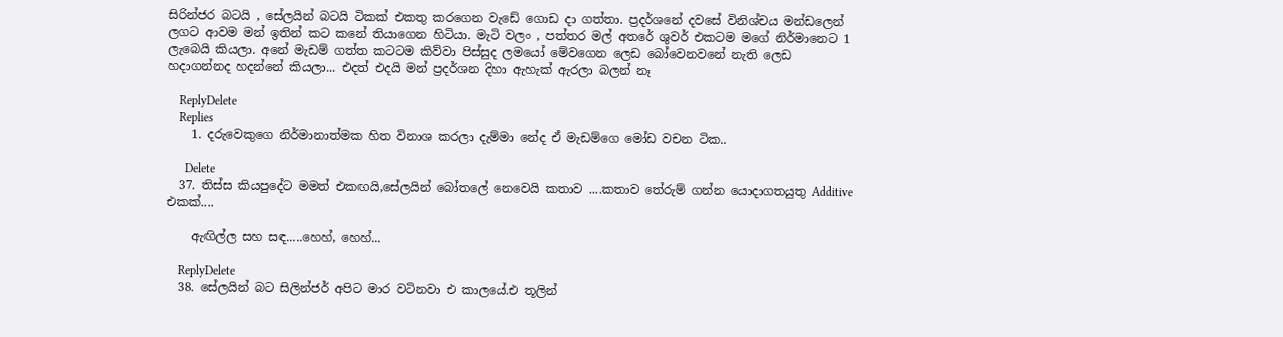සිරින්ජර බටයි , සේලයින් බටයි ටිකක් එකතු කරගෙන වැඩේ ගොඩ දා ගත්තා. ප්‍රදර්ශනේ දවසේ විනිශ්චය මන්ඩලෙන් ලගට ආවම මන් ඉතින් කට කනේ තියාගෙන හිටියා. මැටි වලං , පත්තර මල් අතරේ ශුවර් එකටම මගේ නිර්මානෙට 1 ලැබෙයි කියලා. අනේ මැඩම් ගත්ත කටටම කිව්වා පිස්සුද ලමයෝ මේවගෙන ලෙඩ බෝවෙනවනේ නැති ලෙඩ හදාගන්නද හදන්නේ කියලා... එදත් එදයි මන් ප්‍රදර්ශන දිහා ඇහැක් ඇරලා බලන් නෑ

    ReplyDelete
    Replies
    1. දරුවෙකුගෙ නිර්මානාත්මක හිත විනාශ කරලා දැම්මා නේද ඒ මැඩම්ගෙ මෝඩ වචන ටික..

      Delete
  37. තිස්ස කියපුදේට මමත් එකඟයි,සේලයින් බෝතලේ නෙවෙයි කතාව ....කතාව තේරුම් ගන්න යොදාගතයුතු Additive එකක්....

    ඇඟිල්ල සහ සඳ.....හෙහ්, හෙහ්...

    ReplyDelete
  38. සේලයින් බට සිලින්ජර් අපිට මාර වටිනවා එ කාලයේ.එ තූලින්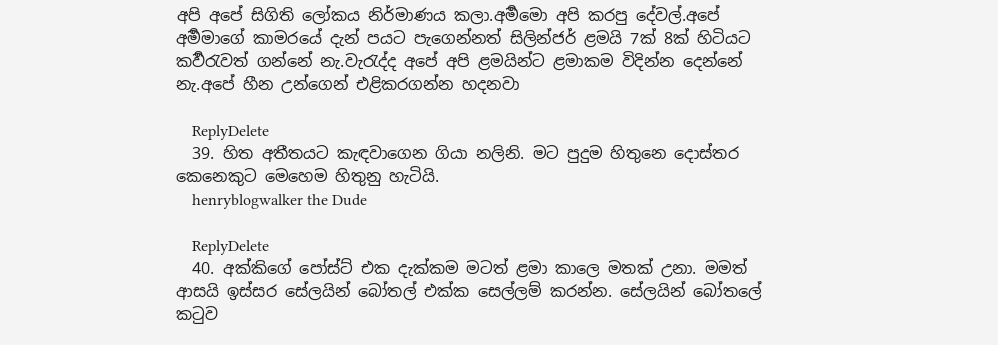අපි අපේ සිගිති ලෝකය නිර්මාණය කලා.අර්‍මමො අපි කරපු දේවල්.අපේ අර්‍මමාගේ කාමරයේ දැන් පයට පැගෙන්නත් සිලින්ජර් ළමයි 7ක් 8ක් හිටියට කර්‍වරැවත් ගන්නේ නැ.වැරැද්ද අපේ අපි ළමයින්ට ළමාකම විදින්න දෙන්නේ නැ.අපේ හීන උන්ගෙන් එළිකරගන්න හදනවා

    ReplyDelete
  39. හිත අතීතයට කැඳවාගෙන ගියා නලිනි. මට පුදුම හිතුනෙ දොස්තර කෙනෙකුට මෙහෙම හිතුනු හැටියි.
    henryblogwalker the Dude

    ReplyDelete
  40. අක්කිගේ පෝස්ට් එක දැක්කම මටත් ළමා කාලෙ මතක් උනා. මමත් ආසයි ඉස්සර සේලයින් බෝතල් එක්ක සෙල්ලම් කරන්න. සේලයින් බෝතලේ කටුව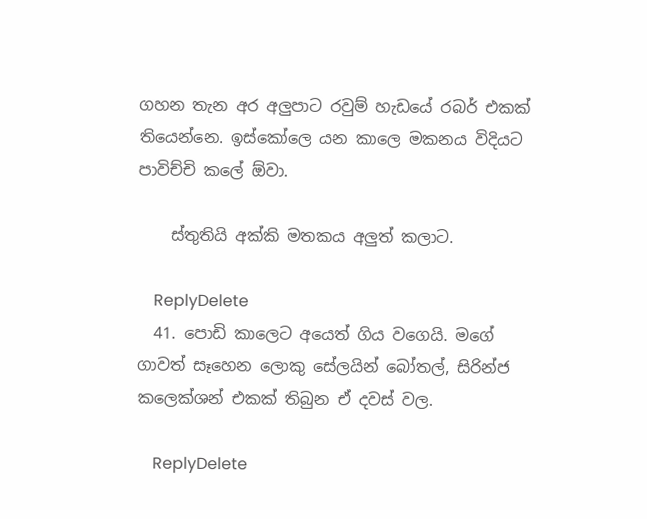ගහන තැන අර අලුපාට රවුම් හැඩයේ රබර් එකක් තියෙන්නෙ. ඉස්කෝලෙ යන කාලෙ මකනය විදියට පාවිච්චි කලේ ඕවා.

    ස්තුතියි අක්කි මතකය අලුත් කලාට.

    ReplyDelete
  41. පොඩි කාලෙට අයෙත් ගිය වගෙයි. මගේ ගාවත් සෑහෙන ලොකු සේලයින් බෝතල්, සිරින්ජ කලෙක්ශන් එකක් තිබුන ඒ දවස් වල.

    ReplyDelete